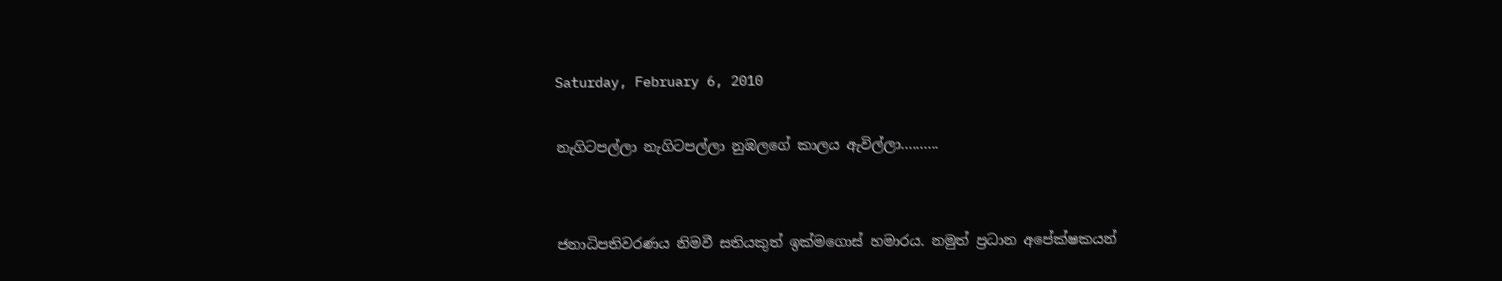Saturday, February 6, 2010

නැගිටපල්ලා නැගිටපල්ලා නුඹලගේ කාලය ඇවිල්ලා..........


ජනාධිපතිවරණය නිමවී සතියකුත් ඉක්මගොස් හමාරය. නමුත් ප්‍රධාන අපේක්ෂකයන්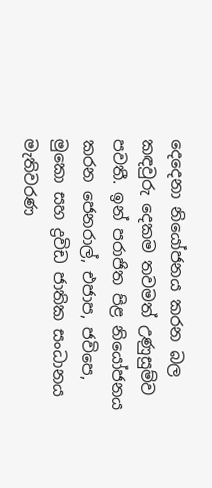දෙදෙනා නියෝජනය කරන බල කඳවුරු දෙකම තවමත් උණුසුම්ව පවතී. ඉන් පරාජිත පිළ නියෝජනය කරන ජෙනරාල්, එජාප, ජවිපෙ, මුකො සහ ද්‍රවිඩ ජාතික සංධානය මැතිවරණ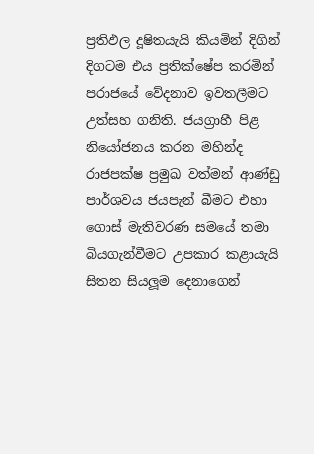ප්‍රතිඵල දූෂිතයැයි කියමින් දිගින් දිගටම එය ප්‍රතික්ෂේප කරමින් පරාජයේ වේදනාව ඉවතලීමට උත්සහ ගනිති. ජයග්‍රාහී පිළ නියෝජනය කරන මහින්ද රාජපක්ෂ ප්‍රමුඛ වත්මන් ආණ්ඩු පාර්ශවය ජයපැන් බීමට එහා ගොස් මැතිවරණ සමයේ තමා බියගැන්වීමට උපකාර කළායැයි සිතන සියලූම දෙනාගෙන්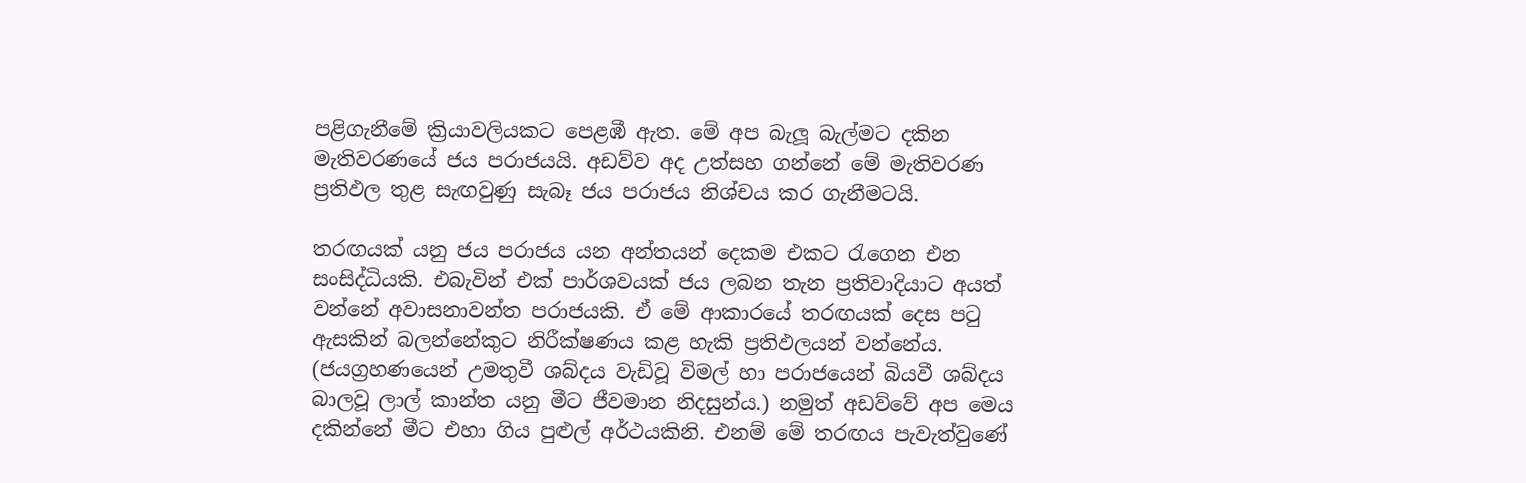පළිගැනීමේ ක්‍රියාවලියකට පෙළඹී ඇත. මේ අප බැලූ බැල්මට දකින මැතිවරණයේ ජය පරාජයයි. අඩව්ව අද උත්සහ ගන්නේ මේ මැතිවරණ ප්‍රතිඵල තුළ සැඟවුණු සැබෑ ජය පරාජය නිශ්චය කර ගැනීමටයි.

තරඟයක් යනු ජය පරාජය යන අන්තයන් දෙකම එකට රැගෙන එන සංසිද්ධියකි. එබැවින් එක් පාර්ශවයක් ජය ලබන තැන ප්‍රතිවාදියාට අයත් වන්නේ අවාසනාවන්ත පරාජයකි. ඒ මේ ආකාරයේ තරඟයක් දෙස පටු ඇසකින් බලන්නේකුට නිරීක්ෂණය කළ හැකි ප්‍රතිඵලයන් වන්නේය. (ජයග්‍රහණයෙන් උමතුවී ශබ්දය වැඩිවූ විමල් හා පරාජයෙන් බියවී ශබ්දය බාලවූ ලාල් කාන්ත යනු මීට ජීවමාන නිදසුන්ය.) නමුත් අඩව්වේ අප මෙය දකින්නේ මීට එහා ගිය පුළුල් අර්ථයකිනි. එනම් මේ තරඟය පැවැත්වුණේ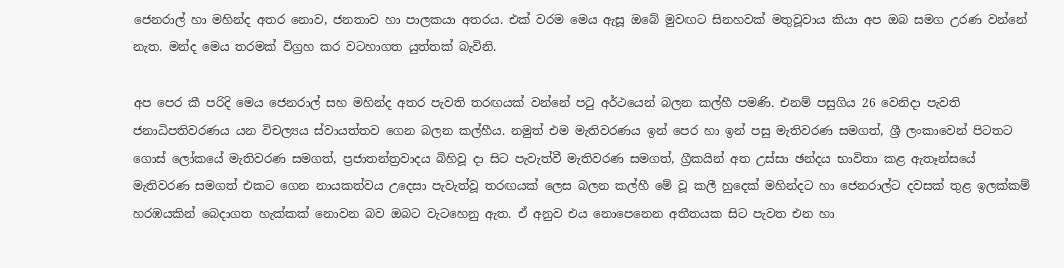ජෙනරාල් හා මහින්ද අතර නොව, ජනතාව හා පාලකයා අතරය. එක් වරම මෙය ඇසූ ඔබේ මුවඟට සිනහවක් මතුවූවාය කියා අප ඔබ සමග උරණ වන්නේ නැත. මන්ද මෙය තරමක් විග්‍රහ කර වටහාගත යුත්තක් බැවිනි.

අප පෙර කී පරිදි මෙය ජෙනරාල් සහ මහින්ද අතර පැවති තරඟයක් වන්නේ පටු අර්ථයෙන් බලන කල්හී පමණි. එනම් පසුගිය 26 වෙනිදා පැවති ජනාධිපතිවරණය යන විචල්‍යය ස්වායත්තව ගෙන බලන කල්හීය. නමුත් එම මැතිවරණය ඉන් පෙර හා ඉන් පසු මැතිවරණ සමගත්, ශ්‍රී ලංකාවෙන් පිටතට ගොස් ලෝකයේ මැතිවරණ සමගත්, ප්‍රජාතන්ත්‍රවාදය බිහිවූ දා සිට පැවැත්වී මැතිවරණ සමගත්, ග්‍රීකයින් අත උස්සා ඡන්දය භාවිතා කළ ඇතෑන්සයේ මැතිවරණ සමගත් එකට ගෙන නායකත්වය උදෙසා පැවැත්වූ තරඟයක් ලෙස බලන කල්හී මේ වූ කලී හුදෙක් මහින්දට හා ජෙනරාල්ට දවසක් තුළ ඉලක්කම් හරඹයකින් බෙදාගත හැක්කක් නොවන බව ඔබට වැටහෙනු ඇත. ඒ අනුව එය නොපෙනෙන අතීතයක සිට පැවත එන හා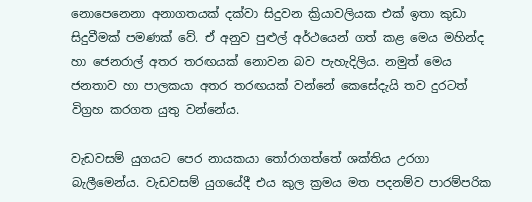නොපෙනෙනා අනාගතයක් දක්වා සිදුවන ක්‍රියාවලියක එක් ඉතා කුඩා සිදුවීමක් පමණක් වේ. ඒ අනුව පුළුල් අර්ථයෙන් ගත් කළ මෙය මහින්ද හා ජෙනරාල් අතර තරඟයක් නොවන බව පැහැදිලිය. නමුත් මෙය ජනතාව හා පාලකයා අතර තරඟයක් වන්නේ කෙසේදැයි තව දුරටත් විග්‍රහ කරගත යුතු වන්නේය.

වැඩවසම් යුගයට පෙර නායකයා තෝරාගත්තේ ශක්තිය උරගා බැලීමෙන්ය. වැඩවසම් යුගයේදී එය කුල ක්‍රමය මත පදනම්ව පාරම්පරික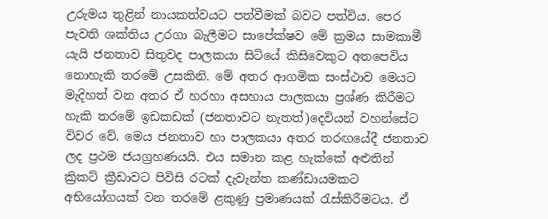උරුමය තුළින් නායකත්වයට පත්වීමක් බවට පත්විය. පෙර පැවති ශක්තිය උරගා බැලීමට සාපේක්ෂව මේ ක්‍රමය සාමකාමී යැයි ජනතාව සිතුවද පාලකයා සිටියේ කිසිවෙකුට අතපෙවිය නොහැකි තරමේ උසකිනි. මේ අතර ආගමික සංස්ථාව මෙයට මැදිහත් වන අතර ඒ හරහා අසහාය පාලකයා ප්‍රශ්ණ කිරීමට හැකි තරමේ ඉඩකඩක් (ජනතාවට නැතත්)දෙවියන් වහන්සේට විවර වේ. මෙය ජනතාව හා පාලකයා අතර තරඟයේදී ජනතාව ලද ප්‍රථම ජයග්‍රහණයයි. එය සමාන කළ හැක්කේ අළුතින් ක්‍රිකට් ක්‍රීඩාවට පිවිසි රටක් දැවැන්ත කණ්ඩායමකට අභියෝගයක් වන තරමේ ළකුණු ප්‍රමාණයක් රැස්කිරීමටය. ඒ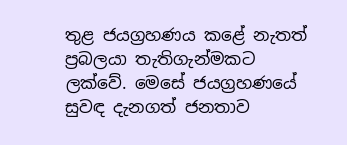තුළ ජයග්‍රහණය කළේ නැතත් ප්‍රබලයා තැතිගැන්මකට ලක්වේ. මෙසේ ජයග්‍රහණයේ සුවඳ දැනගත් ජනතාව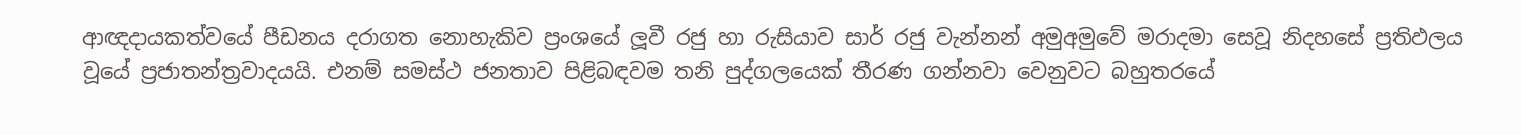ආඥදායකත්වයේ පීඩනය දරාගත නොහැකිව ප්‍රංශයේ ලූවී රජු හා රුසියාව සාර් රජු වැන්නන් අමුඅමුවේ මරාදමා සෙවූ නිදහසේ ප්‍රතිඵලය වූයේ ප්‍රජාතන්ත්‍රවාදයයි. එනම් සමස්ථ ජනතාව පිළිබඳවම තනි පුද්ගලයෙක් තීරණ ගන්නවා වෙනුවට බහුතරයේ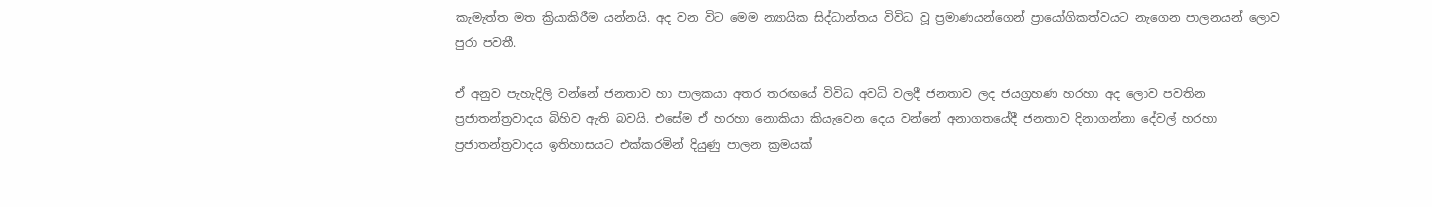කැමැත්ත මත ක්‍රියාකිරීම යන්නයි. අද වන විට මෙම න්‍යායික සිද්ධාන්තය විවිධ වූ ප්‍රමාණයන්ගෙන් ප්‍රායෝගිකත්වයට නැගෙන පාලනයන් ලොව පුරා පවතී.

ඒ අනුව පැහැදිලි වන්නේ ජනතාව හා පාලකයා අතර තරඟයේ විවිධ අවධි වලදී ජනතාව ලද ජයග්‍රහණ හරහා අද ලොව පවතින ප්‍රජාතන්ත්‍රවාදය බිහිව ඇති බවයි. එසේම ඒ හරහා නොකියා කියැවෙන දෙය වන්නේ අනාගතයේදී ජනතාව දිනාගන්නා දේවල් හරහා ප්‍රජාතන්ත්‍රවාදය ඉතිහාසයට එක්කරමින් දියුණු පාලන ක්‍රමයක්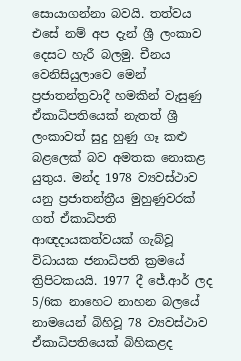සොයාගන්නා බවයි. තත්වය එසේ නම් අප දැන් ශ්‍රී ලංකාව දෙසට හැරී බලමු. චීනය වෙනිසියුලාවෙ මෙන් ප්‍රජාතන්ත්‍රවාදී හමකින් වැසුණු ඒකාධිපතියෙක් නැතත් ශ්‍රී ලංකාවත් සුදු හුණු ගෑ කළු බළලෙක් බව අමතක නොකළ යුතුය. මන්ද 1978 ව්‍යවස්ථාව යනු ප්‍රජාතන්ත්‍රීය මුහුණුවරක් ගත් ඒකාධිපති ආඥදායකත්වයක් ගැබ්වූ විධායක ජනාධිපති ක්‍රමයේ ත්‍රිපිටකයයි. 1977 දී ජේ.ආර් ලද 5/6ක නාහෙට නාහන බලයේ නාමයෙන් බිහිවූ 78 ව්‍යවස්ථාව ඒකාධිපතියෙක් බිහිකළද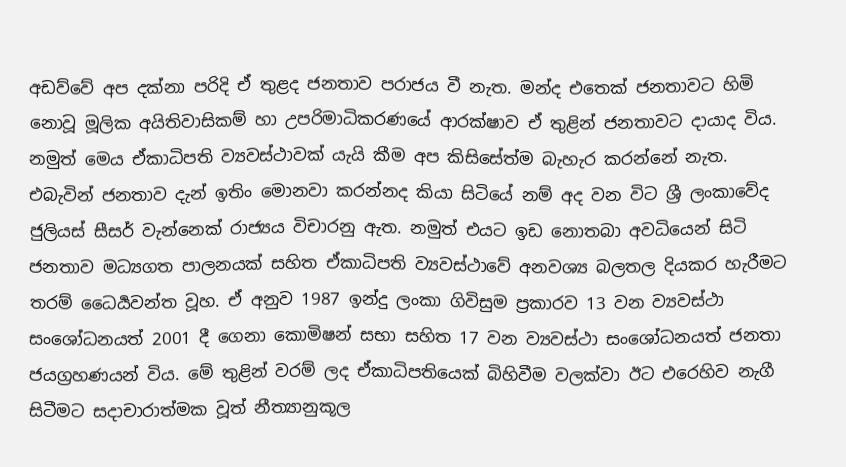අඩව්වේ අප දක්නා පරිදි ඒ තුළද ජනතාව පරාජය වී නැත. මන්ද එතෙක් ජනතාවට හිමි නොවූ මූලික අයිතිවාසිකම් හා උපරිමාධිකරණයේ ආරක්ෂාව ඒ තුළින් ජනතාවට දායාද විය. නමුත් මෙය ඒකාධිපති ව්‍යවස්ථාවක් යැයි කීම අප කිසිසේත්ම බැහැර කරන්නේ නැත. එබැවින් ජනතාව දැන් ඉතිං මොනවා කරන්නද කියා සිටියේ නම් අද වන විට ශ්‍රී ලංකාවේද ජුලියස් සීසර් වැන්නෙක් රාජ්‍යය විචාරනු ඇත. නමුත් එයට ඉඩ නොතබා අවධියෙන් සිටි ජනතාව මධ්‍යගත පාලනයක් සහිත ඒකාධිපති ව්‍යවස්ථාවේ අනවශ්‍ය බලතල දියකර හැරීමට තරම් ධෛර්‍යවන්ත වූහ. ඒ අනුව 1987 ඉන්දු ලංකා ගිවිසුම ප්‍රකාරව 13 වන ව්‍යවස්ථා සංශෝධනයත් 2001 දී ගෙනා කොමිෂන් සභා සහිත 17 වන ව්‍යවස්ථා සංශෝධනයත් ජනතා ජයග්‍රහණයන් විය. මේ තුළින් වරම් ලද ඒකාධිපතියෙක් බිහිවීම වලක්වා ඊට එරෙහිව නැගී සිටීමට සදාචාරාත්මක වූත් නීත්‍යානුකූල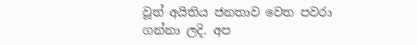වූත් අයිතිය ජනතාව වෙත පවරා ගන්නා ලදි. අප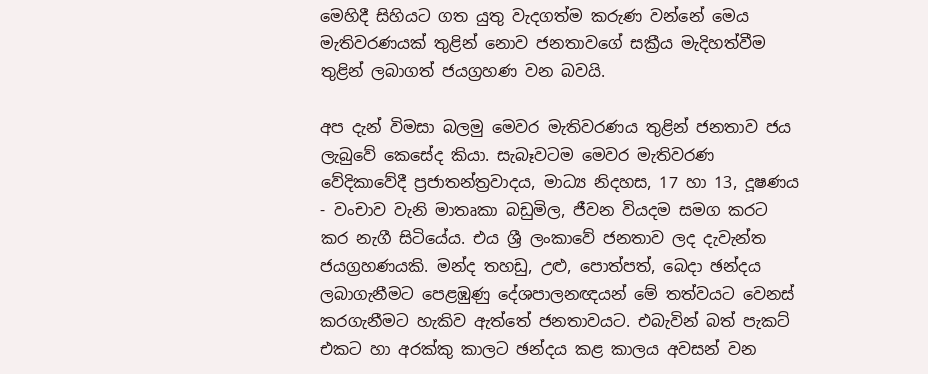මෙහිදී සිහියට ගත යුතු වැදගත්ම කරුණ වන්නේ මෙය මැතිවරණයක් තුළින් නොව ජනතාවගේ සක්‍රීය මැදිහත්වීම තුළින් ලබාගත් ජයග්‍රහණ වන බවයි.

අප දැන් විමසා බලමු මෙවර මැතිවරණය තුළින් ජනතාව ජය ලැබුවේ කෙසේද කියා. සැබෑවටම මෙවර මැතිවරණ වේදිකාවේදී ප්‍රජාතන්ත්‍රවාදය, මාධ්‍ය නිදහස, 17 හා 13, දූෂණය - වංචාව වැනි මාතෘකා බඩුමිල, ජීවන වියදම සමග කරට කර නැගී සිටියේය. එය ශ්‍රී ලංකාවේ ජනතාව ලද දැවැන්ත ජයග්‍රහණයකි. මන්ද තහඩු, උළු, පොත්පත්, බෙදා ඡන්දය ලබාගැනීමට පෙළඹුණු දේශපාලනඥයන් මේ තත්වයට වෙනස් කරගැනීමට හැකිව ඇත්තේ ජනතාවයට. එබැවින් බත් පැකට් එකට හා අරක්කු කාලට ඡන්දය කළ කාලය අවසන් වන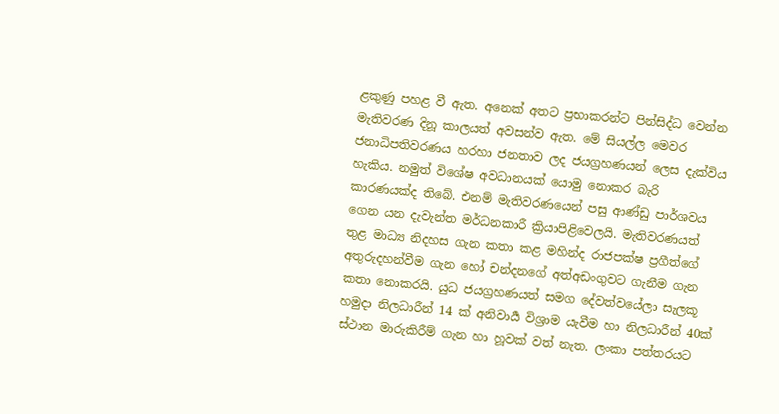ළකුණු පහළ වී ඇත. අනෙක් අතට ප්‍රභාකරන්ට පින්සිද්ධ වෙන්න මැතිවරණ දිනූ කාලයත් අවසන්ව ඇත. මේ සියල්ල මෙවර ජනාධිපතිවරණය හරහා ජනතාව ලද ජයග්‍රහණයන් ලෙස දැක්විය හැකිය. නමුත් විශේෂ අවධානයක් යොමු නොකර බැරි කාරණයක්ද තිබේ. එනම් මැතිවරණයෙන් පසු ආණ්ඩු පාර්ශවය ගෙන යන දැවැන්ත මර්ධනකාරී ක්‍රියාපිළිවෙලයි. මැතිවරණයත් තුළ මාධ්‍ය නිදහස ගැන කතා කළ මහින්ද රාජපක්ෂ ප්‍රගීත්ගේ අතුරුදහන්වීම ගැන හෝ චන්දනගේ අත්අඩංගුවට ගැනීම ගැන කතා නොකරයි. යුධ ජයග්‍රහණයත් සමග දේවත්වයේලා සැලකූ හමුදා නිලධාරීන් 14 ක් අනිවාර්‍ය විශ්‍රාම යැවීම හා නිලධාරීන් 40ක් ස්ථාන මාරුකිරීම් ගැන හා හූවක් වත් නැත. ලංකා පත්තරයට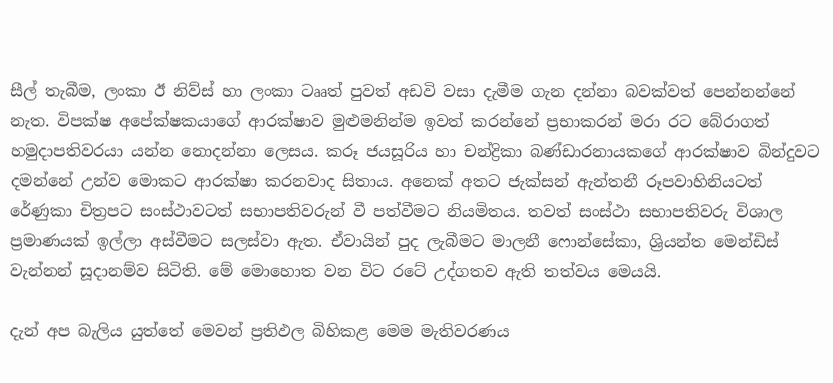සීල් තැබීම, ලංකා ඊ නිව්ස් හා ලංකා ටෲත් පුවත් අඩවි වසා දැමීම ගැන දන්නා බවක්වත් පෙන්නන්නේ නැත. විපක්ෂ අපේක්ෂකයාගේ ආරක්ෂාව මුළුමනින්ම ඉවත් කරන්නේ ප්‍රභාකරන් මරා රට බේරාගත් හමුදාපතිවරයා යන්න නොදන්නා ලෙසය. කරූ ජයසූරිය හා චන්ද්‍රිකා බණ්ඩාරනායකගේ ආරක්ෂාව බින්දුවට දමන්නේ උන්ව මොකට ආරක්ෂා කරනවාද සිතාය. අනෙක් අතට ජැක්සන් ඇන්තනී රූපවාහිනියටත් රේණුකා චිත්‍රපට සංස්ථාවටත් සභාපතිවරුන් වී පත්වීමට නියමිතය. තවත් සංස්ථා සභාපතිවරු විශාල ප්‍රමාණයක් ඉල්ලා අස්වීමට සලස්වා ඇත. ඒවායින් පුද ලැබීමට මාලනී ෆොන්සේකා, ශ්‍රියන්ත මෙන්ඩිස් වැන්නන් සූදානම්ව සිටිති. මේ මොහොත වන විට රටේ උද්ගතව ඇති තත්වය මෙයයි.

දැන් අප බැලිය යුත්තේ මෙවන් ප්‍රතිඵල බිහිකළ මෙම මැතිවරණය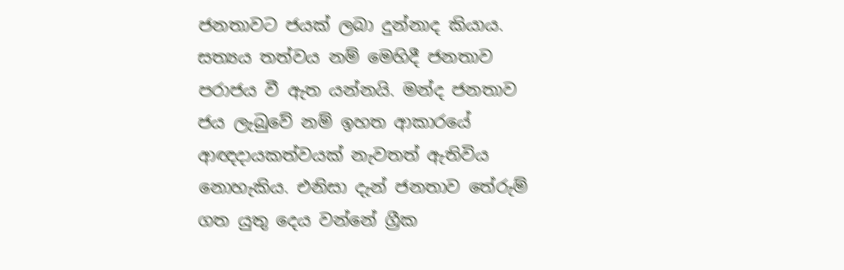ජනතාවට ජයක් ලබා දුන්නාද කියාය. සත්‍යය තත්වය නම් මෙහිදී ජනතාව පරාජය වී ඇත යන්නයි. මන්ද ජනතාව ජය ලැබුවේ නම් ඉහත ආකාරයේ ආඥදායකත්වයක් නැවතත් ඇතිවිය නොහැකිය. එනිසා දැන් ජනතාව තේරුම් ගත යුතු දෙය වන්නේ ග්‍රීක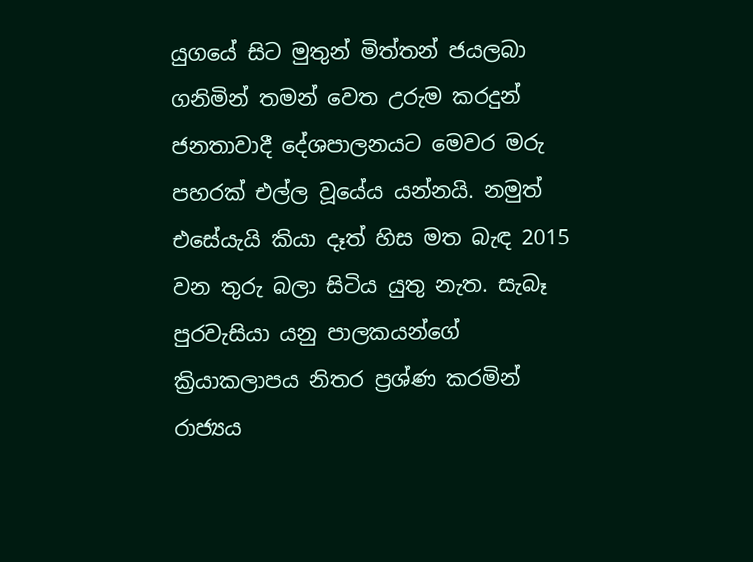යුගයේ සිට මුතුන් මිත්තන් ජයලබා ගනිමින් තමන් වෙත උරුම කරදුන් ජනතාවාදී දේශපාලනයට මෙවර මරු පහරක් එල්ල වූයේය යන්නයි. නමුත් එසේයැයි කියා දෑත් හිස මත බැඳ 2015 වන තුරු බලා සිටිය යුතු නැත. සැබෑ පුරවැසියා යනු පාලකයන්ගේ ක්‍රියාකලාපය නිතර ප්‍රශ්ණ කරමින් රාජ්‍යය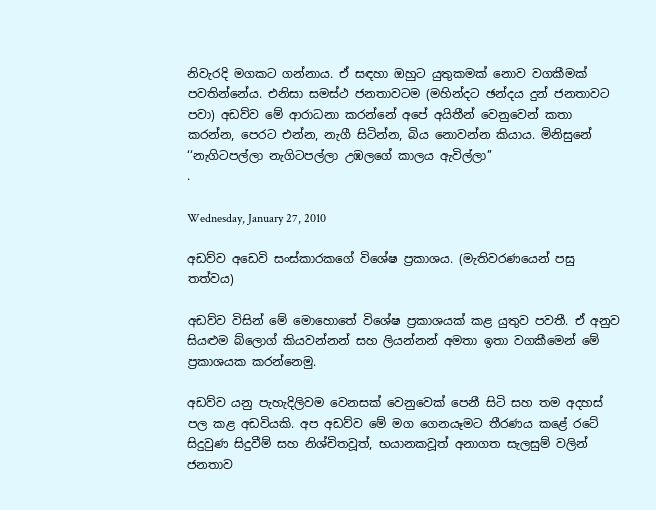නිවැරදි මගකට ගන්නාය. ඒ සඳහා ඔහුට යුතුකමක් නොව වගකීමක් පවතින්නේය. එනිසා සමස්ථ ජනතාවටම (මහින්දට ඡන්දය දුන් ජනතාවට පවා) අඩව්ව මේ ආරාධනා කරන්නේ අපේ අයිතීන් වෙනුවෙන් කතා කරන්න, පෙරට එන්න, නැගී සිටින්න, බිය නොවන්න කියාය. මිනිසුනේ ‘‘නැගිටපල්ලා නැගිටපල්ලා උඹලගේ කාලය ඇවිල්ලා’’
.

Wednesday, January 27, 2010

අඩව්ව අඩෙවි සංස්කාරකගේ විශේෂ ප්‍රකාශය. (මැතිවරණයෙන් පසු තත්වය)

අඩව්ව විසින් මේ මොහොතේ විශේෂ ප්‍රකාශයක් කළ යුතුව පවතී. ඒ අනුව සියළුම බ්ලොග් කියවන්නන් සහ ලියන්නන් අමතා ඉතා වගකීමෙන් මේ ප්‍රකාශයක කරන්නෙමු.

අඩව්ව යනු පැහැදිලිවම වෙනසක් වෙනුවෙක් පෙනී සිටි සහ තම අදහස් පල කළ අඩවියකි. අප අඩව්ව මේ මග ගෙනයෑමට තීරණය කළේ රටේ සිදුවුණ සිදුවීම් සහ නිශ්චිතවූත්, භයානකවූත් අනාගත සැලසුම් වලින් ජනතාව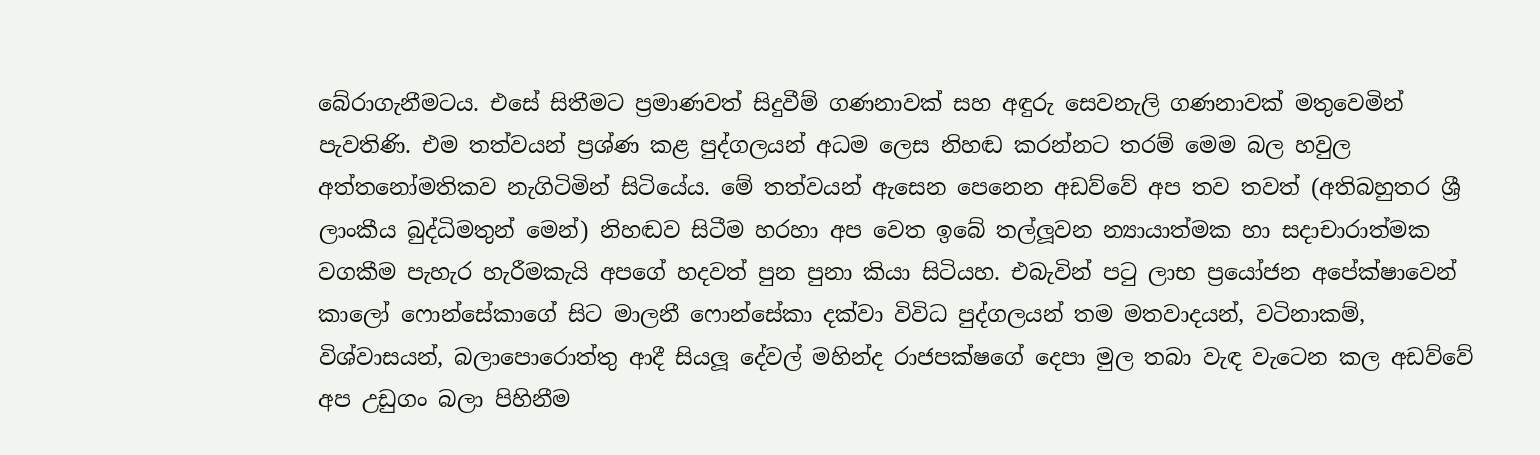බේරාගැනීමටය. එසේ සිතීමට ප්‍රමාණවත් සිදුවීම් ගණනාවක් සහ අඳුරු සෙවනැලි ගණනාවක් මතුවෙමින් පැවතිණි. එම තත්වයන් ප්‍රශ්ණ කළ පුද්ගලයන් අධම ලෙස නිහඬ කරන්නට තරම් මෙම බල හවුල අත්තනෝමතිකව නැගිටිමින් සිටියේය. මේ තත්වයන් ඇසෙන පෙනෙන අඩව්වේ අප තව තවත් (අතිබහුතර ශ්‍රී ලාංකීය බුද්ධිමතුන් මෙන්) නිහඬව සිටීම හරහා අප වෙත ඉබේ තල්ලූවන න්‍යායාත්මක හා සදාචාරාත්මක වගකීම පැහැර හැරීමකැයි අපගේ හදවත් පුන පුනා කියා සිටියහ. එබැවින් පටු ලාභ ප්‍රයෝජන අපේක්ෂාවෙන් කාලෝ ෆොන්සේකාගේ සිට මාලනී ෆොන්සේකා දක්වා විවිධ පුද්ගලයන් තම මතවාදයන්, වටිනාකම්, විශ්වාසයන්, බලාපොරොත්තු ආදී සියලූ දේවල් මහින්ද රාජපක්ෂගේ දෙපා මුල තබා වැඳ වැටෙන කල අඩව්වේ අප උඩුගං බලා පිහිනීම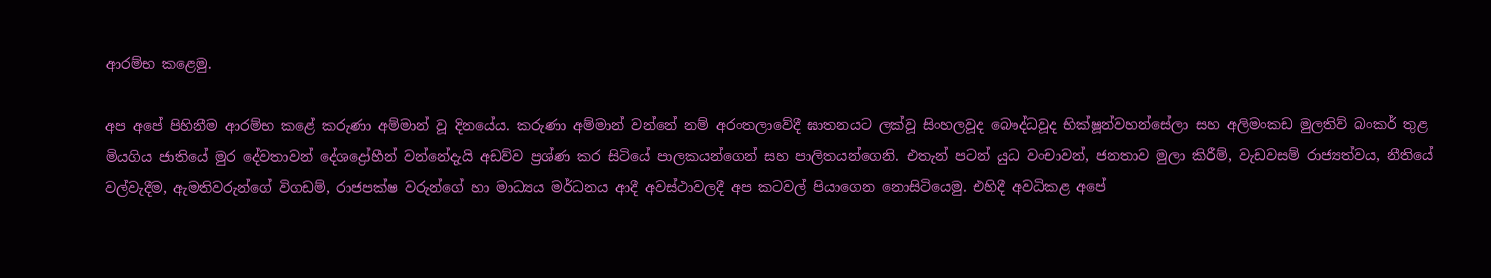ආරම්භ කළෙමු.

අප අපේ පිහිනීම ආරම්භ කළේ කරුණා අම්මාන් වූ දිනයේය. කරුණා අම්මාන් වන්නේ නම් අරංතලාවේදී ඝාතනයට ලක්වූ සිංහලවූද බෞද්ධවූද භික්ෂූන්වහන්සේලා සහ අලිමංකඩ මුලතිව් බංකර් තුළ මියගිය ජාතියේ මුර දේවතාවන් දේශද්‍රෝහීන් වන්නේදැයි අඩව්ව ප්‍රශ්ණ කර සිටියේ පාලකයන්ගෙන් සහ පාලිතයන්ගෙනි. එතැන් පටන් යුධ වංචාවන්, ජනතාව මුලා කිරීම්, වැඩවසම් රාජ්‍යත්වය, නීතියේ වල්වැදීම, ඇමතිවරුන්ගේ විගඩම්, රාජපක්ෂ වරුන්ගේ හා මාධ්‍යය මර්ධනය ආදී අවස්ථාවලදී අප කටවල් පියාගෙන නොසිටියෙමු. එහිදී අවධිකළ අපේ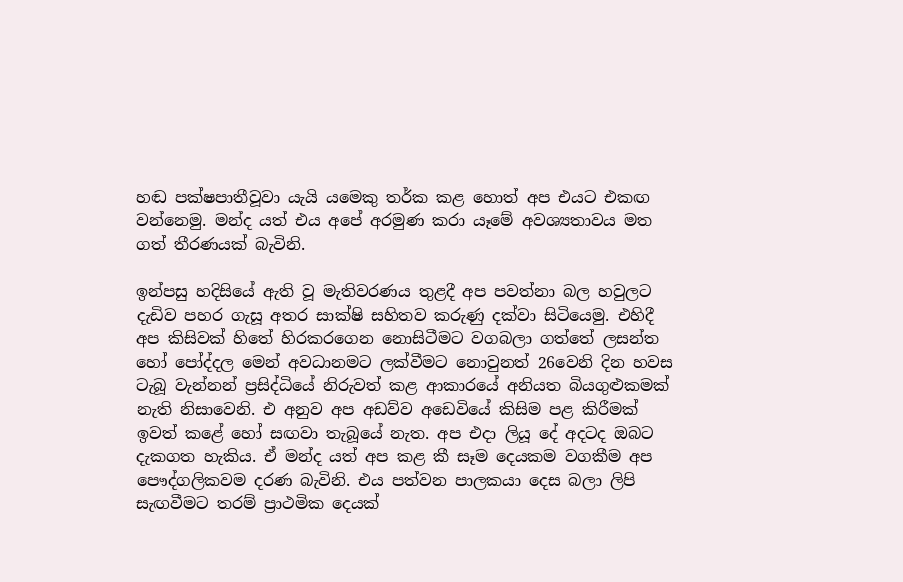හඬ පක්ෂපාතීවූවා යැයි යමෙකු තර්ක කළ හොත් අප එයට එකඟ වන්නෙමු. මන්ද යත් එය අපේ අරමුණ කරා යෑමේ අවශ්‍යතාවය මත ගත් තීරණයක් බැවිනි.

ඉන්පසු හදිසියේ ඇති වූ මැතිවරණය තුළදී අප පවත්නා බල හවුලට දැඩිව පහර ගැසූ අතර සාක්ෂි සහිතව කරුණු දක්වා සිටියෙමු. එහිදී අප කිසිවක් හිතේ හිරකරගෙන නොසිටීමට වගබලා ගත්තේ ලසන්ත හෝ පෝද්දල මෙන් අවධානමට ලක්වීමට නොවුනත් 26වෙනි දින හවස ටැබූ වැන්නන් ප්‍රසිද්ධියේ නිරුවත් කළ ආකාරයේ අනියත බියගුළුකමක් නැති නිසාවෙනි. එ අනුව අප අඩව්ව අඩෙවියේ කිසිම පළ කිරීමක් ඉවත් කළේ හෝ සඟවා තැබූයේ නැත. අප එදා ලියූ දේ අදටද ඔබට දැකගත හැකිය. ඒ මන්ද යත් අප කළ කී සෑම දෙයකම වගකීම අප පෞද්ගලිකවම දරණ බැවිනි. එය පත්වන පාලකයා දෙස බලා ලිපි සැඟවීමට තරම් ප්‍රාථමික දෙයක්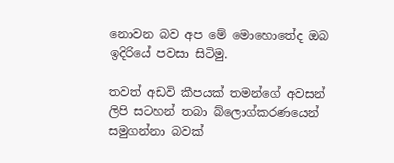නොවන බව අප මේ මොහොතේද ඔබ ඉදිරියේ පවසා සිටිමු.

තවත් අඩවි කීපයක් තමන්ගේ අවසන් ලිපි සටහන් තබා බ්ලොග්කරණයෙන් සමුගන්නා බවක්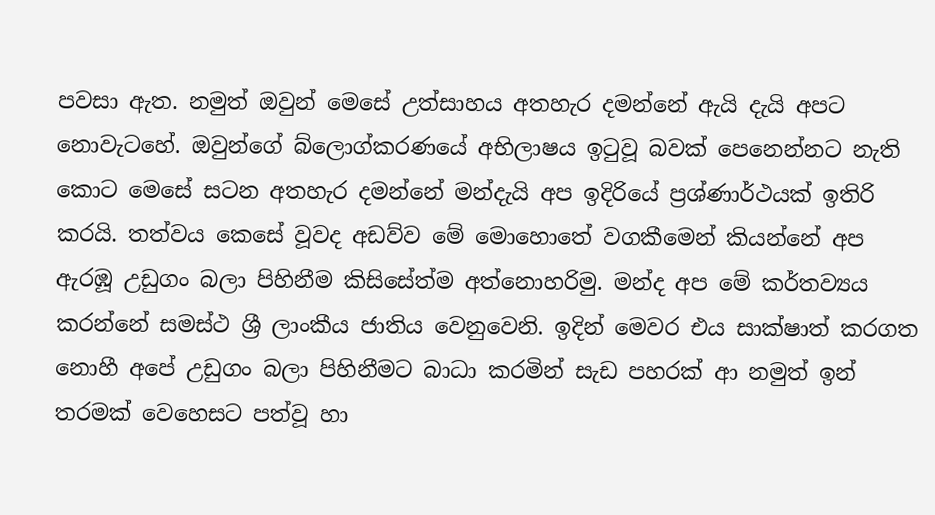පවසා ඇත. නමුත් ඔවුන් මෙසේ උත්සාහය අතහැර දමන්නේ ඇයි දැයි අපට නොවැටහේ. ඔවුන්ගේ බ්ලොග්කරණයේ අභිලාෂය ඉටුවූ බවක් පෙනෙන්නට නැති කොට මෙසේ සටන අතහැර දමන්නේ මන්දැයි අප ඉදිරියේ ප්‍රශ්ණාර්ථයක් ඉතිරි කරයි. තත්වය කෙසේ වූවද අඩව්ව මේ මොහොතේ වගකීමෙන් කියන්නේ අප ඇරඹූ උඩුගං බලා පිහිනීම කිසිසේත්ම අත්නොහරිමු. මන්ද අප මේ කර්තව්‍යය කරන්නේ සමස්ථ ශ්‍රී ලාංකීය ජාතිය වෙනුවෙනි. ඉදින් මෙවර එය සාක්ෂාත් කරගත නොහී අපේ උඩුගං බලා පිහිනීමට බාධා කරමින් සැඩ පහරක් ආ නමුත් ඉන් තරමක් වෙහෙසට පත්වූ හා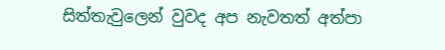සිත්තැවුලෙන් වුවද අප නැවතත් අත්පා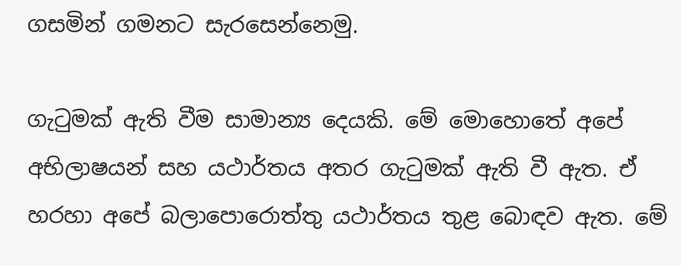ගසමින් ගමනට සැරසෙන්නෙමු.

ගැටුමක් ඇති වීම සාමාන්‍ය දෙයකි. මේ මොහොතේ අපේ අභිලාෂයන් සහ යථාර්තය අතර ගැටුමක් ඇති වී ඇත. ඒ හරහා අපේ බලාපොරොත්තු යථාර්තය තුළ බොඳව ඇත. මේ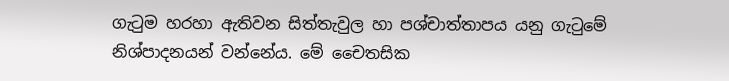ගැටුම හරහා ඇතිවන සිත්තැවුල හා පශ්චාත්තාපය යනු ගැටුමේ නිශ්පාදනයන් වන්නේය. මේ චෛතසික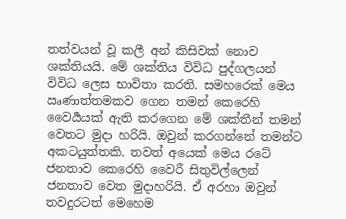තත්වයන් වූ කලී අන් කිසිවක් නොව ශක්තියයි. මේ ශක්තිය විවිධ පුද්ගලයන් විවිධ ලෙස භාවිතා කරති. සමහරෙක් මෙය ඍණාත්තමකව ගෙන තමන් කෙරෙහි වෛර්‍යයක් ඇති කරගෙන මේ ශක්තීන් තමන් වෙතට මුදා හරියි. ඔවුන් කරගන්නේ තමන්ට අකටයුත්තකි. තවත් අයෙක් මෙය රටේ ජනතාව කෙරෙහි වෛරී සිතුවිල්ලෙන් ජනතාව වෙත මුදාහරියි. ඒ අරහා ඔවුන් තවදුරටත් මෙහෙම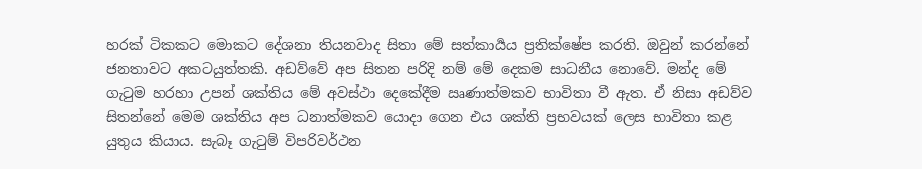හරක් ටිකකට මොකට දේශනා තියනවාද සිතා මේ සත්කාර්‍යය ප්‍රතික්ෂේප කරති. ඔවුන් කරන්නේ ජනතාවට අකටයුත්තකි. අඩව්වේ අප සිතන පරිදි නම් මේ දෙකම සාධනීය නොවේ. මන්ද මේ ගැටුම හරහා උපන් ශක්තිය මේ අවස්ථා දෙකේදීම ඍණාත්මකව භාවිතා වී ඇත. ඒ නිසා අඩව්ව සිතන්නේ මෙම ශක්තිය අප ධනාත්මකව යොදා ගෙන එය ශක්ති ප්‍රභවයක් ලෙස භාවිතා කළ යුතුය කියාය. සැබෑ ගැටුම් විපරිවර්ථන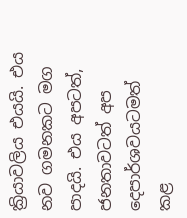ක්‍රියාවලිය එයයි. එය නව ගමනකට මග පාදයි. එය අපටත්, ජනතාවටත් අප දෙපාර්ශවයටමත් කළ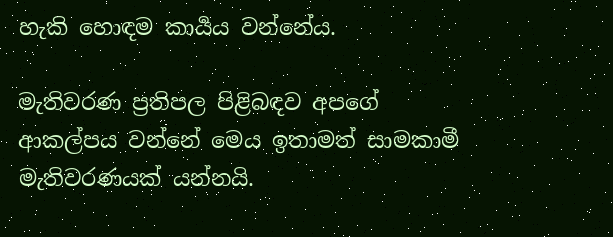හැකි හොඳම කාර්‍යය වන්නේය.

මැතිවරණ ප්‍රතිපල පිළිබඳව අපගේ ආකල්පය වන්නේ මෙය ඉතාමත් සාමකාමී මැතිවරණයක් යන්නයි.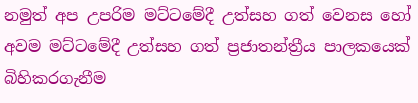නමුත් අප උපරිම මට්ටමේදී උත්සහ ගත් වෙනස හෝ අවම මට්ටමේදී උත්සහ ගත් ප්‍රජාතන්ත්‍රීය පාලකයෙක් බිහිකරගැනීම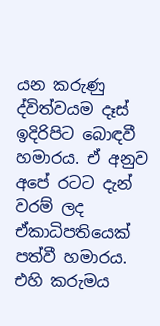යන කරුණු ද්විත්වයම දෑස් ඉදිරිපිට බොඳවී හමාරය. ඒ අනුව අපේ රටට දැන් වරම් ලද ඒකාධිපතියෙක් පත්වී හමාරය. එහි කරුමය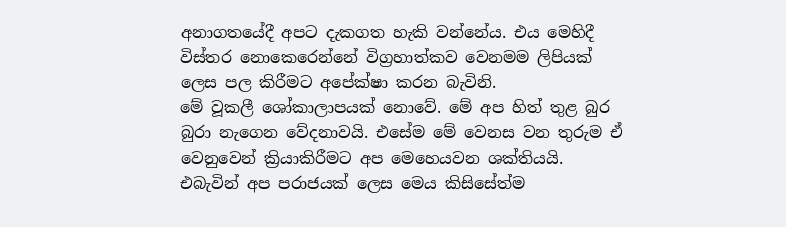අනාගතයේදී අපට දැකගත හැකි වන්නේය. එය මෙහිදී විස්තර නොකෙරෙන්නේ විග්‍රහාත්කව වෙනමම ලිපියක් ලෙස පල කිරීමට අපේක්ෂා කරන බැවිනි.
මේ වූකලී ශෝකාලාපයක් නොවේ. මේ අප හිත් තුළ බුර බුරා නැගෙන වේදනාවයි. එසේම මේ වෙනස වන තුරුම ඒ වෙනුවෙන් ක්‍රියාකිරීමට අප මෙහෙයවන ශක්තියයි. එබැවින් අප පරාජයක් ලෙස මෙය කිසිසේත්ම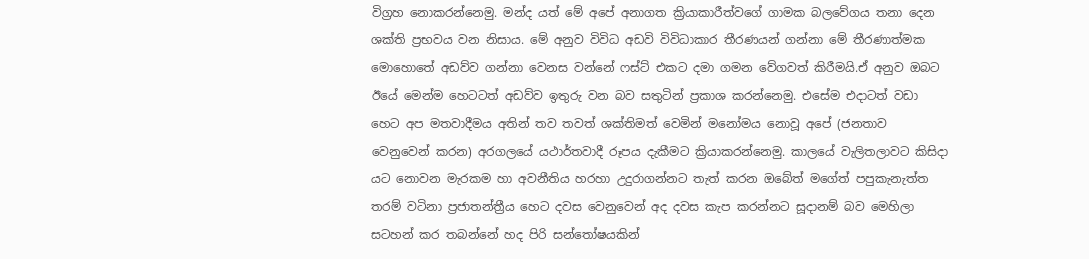විග්‍රහ නොකරන්නෙමු. මන්ද යත් මේ අපේ අනාගත ක්‍රියාකාරීත්වගේ ගාමක බලවේගය තනා දෙන ශක්ති ප්‍රභවය වන නිසාය. මේ අනුව විවිධ අඩවි විවිධාකාර තීරණයන් ගන්නා මේ තීරණාත්මක මොහොතේ අඩව්ව ගන්නා වෙනස වන්නේ ෆස්ට් එකට දමා ගමන වේගවත් කිරීමයි.ඒ අනුව ඔබට ඊයේ මෙන්ම හෙටටත් අඩව්ව ඉතුරු වන බව සතුටින් ප්‍රකාශ කරන්නෙමු. එසේම එදාටත් වඩා හෙට අප මතවාදීමය අතින් තව තවත් ශක්තිමත් වෙමින් මනෝමය නොවූ අපේ (ජනතාව වෙනුවෙන් කරන) අරගලයේ යථාර්තවාදී රූපය දැකීමට ක්‍රියාකරන්නෙමු. කාලයේ වැලිතලාවට කිසිදා යට නොවන මැරකම හා අවනීතිය හරහා උදුරාගන්නට තැත් කරන ඔබේත් මගේත් පපුකැනැත්ත තරම් වටිනා ප්‍රජාතන්ත්‍රීය හෙට දවස වෙනුවෙන් අද දවස කැප කරන්නට සූදානම් බව මෙහිලා සටහන් කර තබන්නේ හද පිරි සන්තෝෂයකින්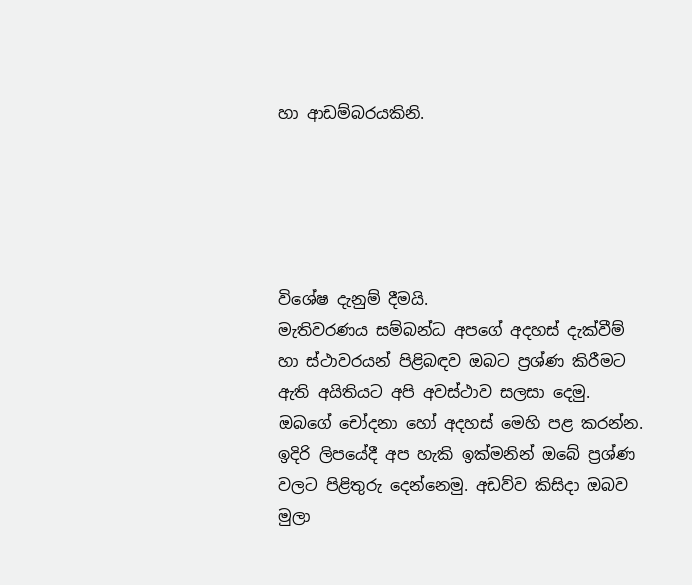හා ආඩම්බරයකිනි.





විශේෂ දැනුම් දීමයි.
මැතිවරණය සම්බන්ධ අපගේ අදහස් දැක්වීම් හා ස්ථාවරයන් පිළිබඳව ඔබට ප්‍රශ්ණ කිරීමට ඇති අයිතියට අපි අවස්ථාව සලසා දෙමු. ඔබගේ චෝදනා හෝ අදහස් මෙහි පළ කරන්න. ඉදිරි ලිපයේදී අප හැකි ඉක්මනින් ඔබේ ප්‍රශ්ණ වලට පිළිතුරු දෙන්නෙමු. අඩව්ව කිසිදා ඔබව මුලා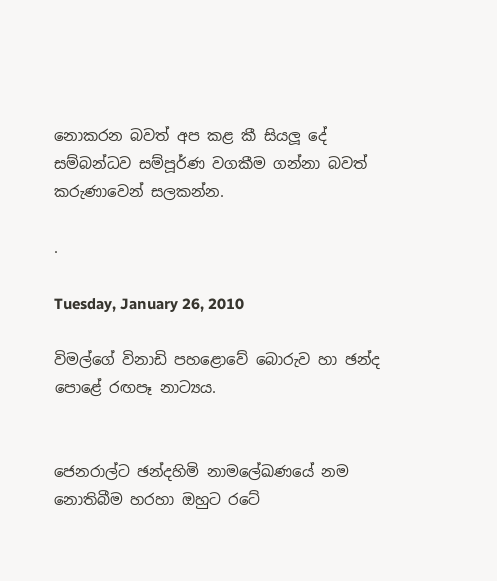නොකරන බවත් අප කළ කී සියලූ දේ සම්බන්ධව සම්පූර්ණ වගකීම ගන්නා බවත් කරුණාවෙන් සලකන්න.

.

Tuesday, January 26, 2010

විමල්ගේ විනාඩි පහළොවේ බොරුව හා ඡන්ද පොළේ රඟපෑ නාට්‍යය.


ජෙනරාල්ට ඡන්දහිමි නාමලේඛණයේ නම නොතිබීම හරහා ඔහුට රටේ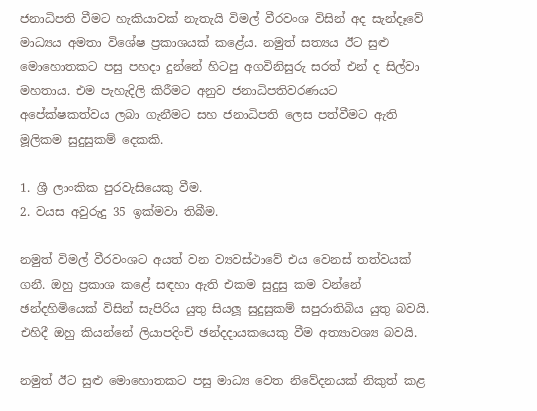ජනාධිපති වීමට හැකියාවක් නැතැයි විමල් වීරවංශ විසින් අද සැන්දෑවේ මාධ්‍යය අමතා විශේෂ ප්‍රකාශයක් කළේය. නමුත් සත්‍යය ඊට සුළු මොහොතකට පසු පහදා දුන්නේ හිටපු අගවිනිසුරු සරත් එන් ද සිල්වා මහතාය. එම පැහැදිලි කිරීමට අනුව ජනාධිපතිවරණයට අපේක්ෂකත්වය ලබා ගැනීමට සහ ජනාධිපති ලෙස පත්වීමට ඇති මූලිකම සුදුසුකම් දෙකකි.

1. ශ්‍රී ලාංකික පුරවැසියෙකු වීම.
2. වයස අවුරුදු 35 ඉක්මවා තිබීම.

නමුත් විමල් වීරවංශට අයත් වන ව්‍යවස්ථාවේ එය වෙනස් තත්වයක් ගනී. ඔහු ප්‍රකාශ කළේ සඳහා ඇති එකම සුදුසු කම වන්නේ ඡන්දහිමියෙක් විසින් සැපිරිය යුතු සියලූ සුදුසුකම් සපුරාතිබිය යුතු බවයි. එහිදී ඔහු කියන්නේ ලියාපදිංචි ඡන්දදායකයෙකු වීම අත්‍යාවශ්‍ය බවයි.

නමුත් ඊට සුළු මොහොතකට පසු මාධ්‍ය වෙත නිවේදනයක් නිකුත් කළ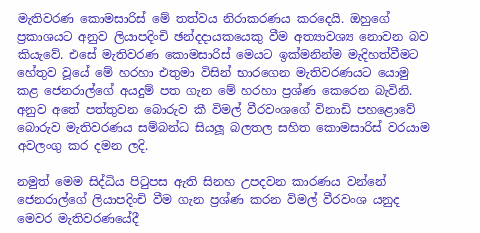මැතිවරණ කොමසාරිස් මේ තත්වය නිරාකරණය කරදෙයි. ඔහුගේ ප්‍රකාශයට අනුව ලියාපදිංචි ඡන්දදායකයෙකු වීම අත්‍යාවශ්‍ය නොවන බව කියැවේ. එසේ මැතිවරණ කොමසාරිස් මෙයට ඉක්මනින්ම මැදිහත්වීමට හේතුව වූයේ මේ හරහා එතුමා විසින් භාරගෙන මැතිවරණයට යොමු කළ ජෙනරාල්ගේ අයදුම් පත ගැන මේ හරහා ප්‍රශ්ණ කෙරෙන බැවිනි. අනුව අතේ පත්තුවන බොරුව කී විමල් වීරවංශගේ විනාඩි පහළොවේ බොරුව මැතිවරණය සම්බන්ධ සියලූ බලතල සහිත කොමසාරිස් වරයාම අවලංගු කර දමන ලදි.

නමුත් මෙම සිද්ධිය පිටුපස ඇති සිනහ උපදවන කාරණය වන්නේ ජෙනරාල්ගේ ලියාපදිංචි වීම ගැන ප්‍රශ්ණ කරන විමල් වීරවංශ යනුද මෙවර මැතිවරණයේදී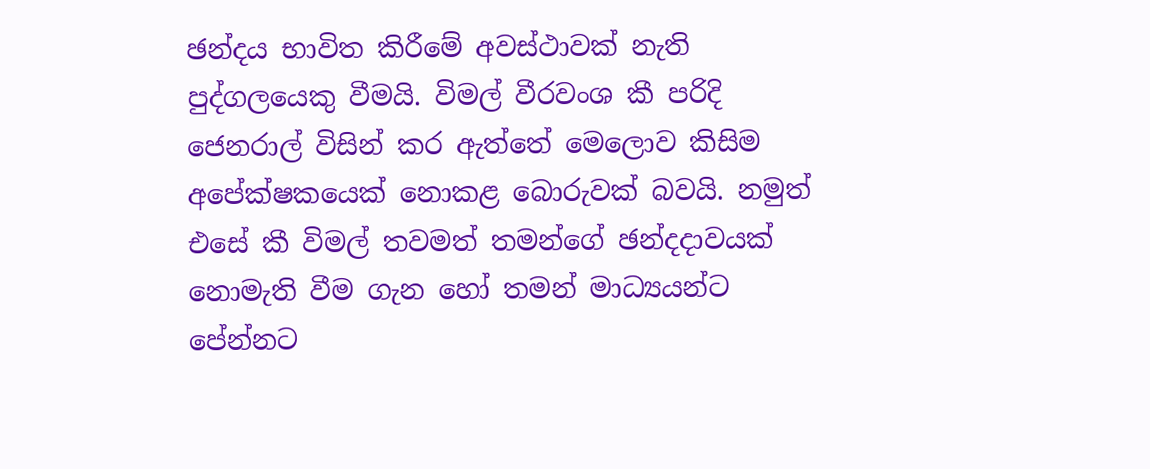ඡන්දය භාවිත කිරීමේ අවස්ථාවක් නැති පුද්ගලයෙකු වීමයි. විමල් වීරවංශ කී පරිදි ජෙනරාල් විසින් කර ඇත්තේ මෙලොව කිසිම අපේක්ෂකයෙක් නොකළ බොරුවක් බවයි. නමුත් එසේ කී විමල් තවමත් තමන්ගේ ඡන්දදාවයක් නොමැති වීම ගැන හෝ තමන් මාධ්‍යයන්ට පේන්නට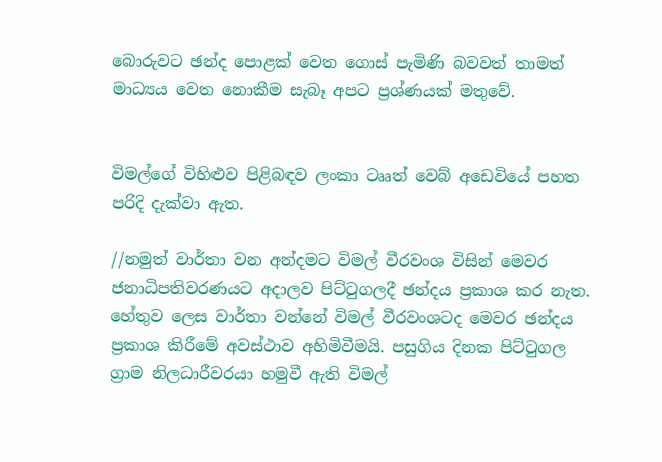බොරුවට ඡන්ද පොළක් වෙත ගොස් පැමිණි බවවත් තාමත් මාධ්‍යය වෙත නොකීම සැබෑ අපට ප්‍රශ්ණයක් මතුවේ.


විමල්ගේ විහිළුව පිළිබඳව ලංකා ටෲත් වෙබ් අඩෙවියේ පහත පරිදි දැක්වා ඇත.

//නමුත් වාර්තා වන අන්දමට විමල් වීරවංශ විසින් මෙවර ජනාධිපතිවරණයට අදාලව පිට්ටුගලදී ඡන්දය ප්‍රකාශ කර නැත. හේතුව ලෙස වාර්තා වන්නේ විමල් වීරවංශටද මෙවර ඡන්දය ප්‍රකාශ කිරීමේ අවස්ථාව අහිමිවීමයි. පසුගිය දිනක පිට්ටුගල ග්‍රාම නිලධාරීවරයා හමුවී ඇති විමල්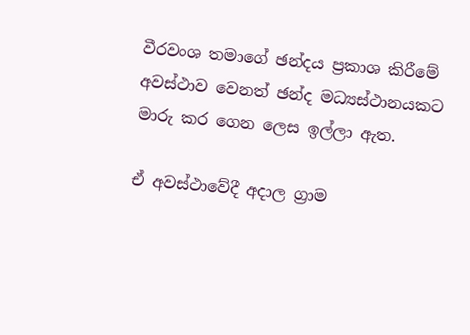වීරවංශ තමාගේ ඡන්දය ප්‍රකාශ කිරීමේ අවස්ථාව වෙනත් ඡන්ද මධ්‍යස්ථානයකට මාරු කර ගෙන ලෙස ඉල්ලා ඇත.

ඒ අවස්ථාවේදී අදාල ග්‍රාම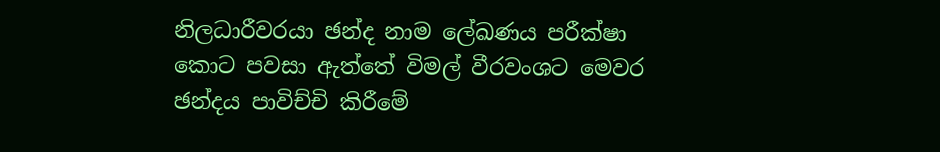නිලධාරීවරයා ඡන්ද නාම ලේඛණය පරීක්ෂා කොට පවසා ඇත්තේ විමල් වීරවංශට මෙවර ඡන්දය පාවිච්චි කිරීමේ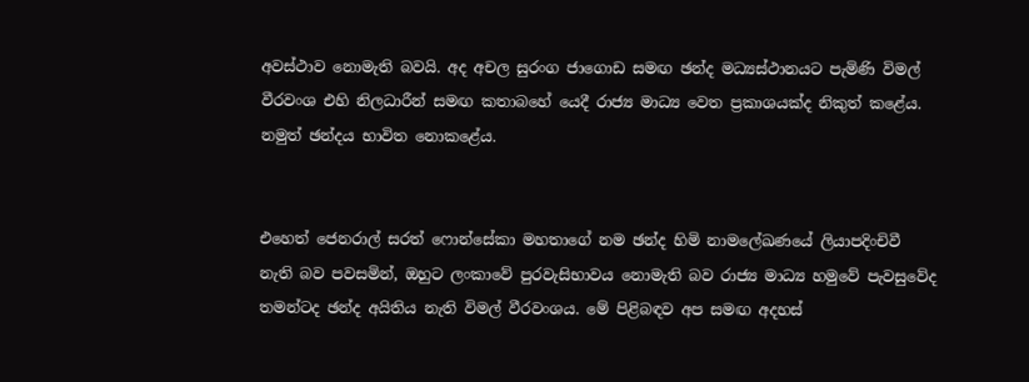අවස්ථාව නොමැති බවයි. අද අචල සුරංග ජාගොඩ සමඟ ඡන්ද මධ්‍යස්ථානයට පැමිණි විමල් වීරවංශ එහි නිලධාරීන් සමඟ කතාබහේ යෙදී රාජ්‍ය මාධ්‍ය වෙත ප්‍රකාශයක්ද නිකුත් කළේය. නමුත් ඡන්දය භාවිත නොකළේය.


එහෙත් ජෙනරාල් සරත් ‍ෆොන්සේකා මහතාගේ නම ඡන්ද හිමි නාමලේඛණයේ ලියාපදිංචිවී නැති බව පවසමින්, ඔහුට ලංකාවේ පුරවැසිභාවය නොමැති බව රාජ්‍ය මාධ්‍ය හමුවේ පැවසුවේද තමන්‍ටද ඡන්ද අයිතිය නැති විමල් වීරවංශය. මේ පිළිබඳව අප සමඟ අදහස්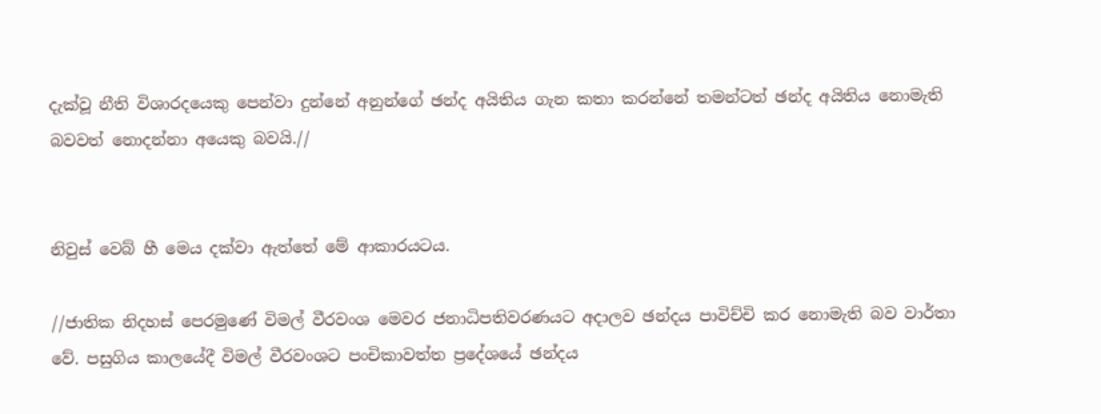දැක්වූ නීති විශාරදයෙකු පෙන්වා දුන්නේ අනුන්ගේ ඡන්ද අයිතිය ගැන කතා කරන්නේ තමන්ටත් ඡන්ද අයිතිය නොමැති බවවත් නොදන්නා අයෙකු බවයි.//


නිවුස් වෙබ් හී මෙය දක්වා ඇත්තේ මේ ආකාරයටය.

//ජාතික නිදහස් පෙරමුණේ විමල් වීරවංශ මෙවර ජනාධිපතිවරණයට අදාලව ඡන්දය පාවිච්චි කර නොමැති බව වාර්තා වේ. පසුගිය කාලයේදී විමල් වීරවංශට පංචිකාවත්ත ප්‍රදේශයේ ඡන්දය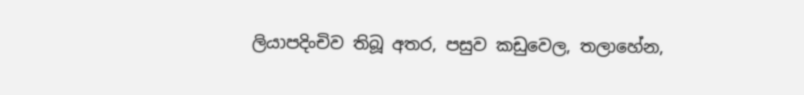ලියාපදිංචිව තිබූ අතර, පසුව කඩුවෙල, තලාහේන,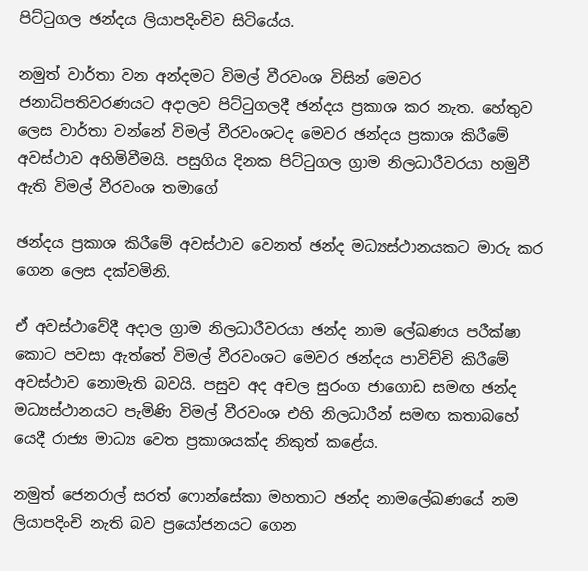පිට්ටුගල ඡන්දය ලියාපදිංචිව සිටියේය.

නමුත් වාර්තා වන අන්දමට විමල් වීරවංශ විසින් මෙවර ජනාධිපතිවරණයට අදාලව පිට්ටුගලදී ඡන්දය ප්‍රකාශ කර නැත. හේතුව ලෙස වාර්තා වන්නේ විමල් වීරවංශටද මෙවර ඡන්දය ප්‍රකාශ කිරීමේ අවස්ථාව අහිමිවීමයි. පසුගිය දිනක පිට්ටුගල ග්‍රාම නිලධාරීවරයා හමුවී ඇති විමල් වීරවංශ තමාගේ

ඡන්දය ප්‍රකාශ කිරීමේ අවස්ථාව වෙනත් ඡන්ද මධ්‍යස්ථානයකට මාරු කර ගෙන ලෙස දක්වමිනි.

ඒ අවස්ථාවේදී අදාල ග්‍රාම නිලධාරීවරයා ඡන්ද නාම ලේඛණය පරීක්ෂා කොට පවසා ඇත්තේ විමල් වීරවංශට මෙවර ඡන්දය පාවිච්චි කිරීමේ අවස්ථාව නොමැති බවයි. පසුව අද අචල සුරංග ජාගොඩ සමඟ ඡන්ද මධ්‍යස්ථානයට පැමිණි විමල් වීරවංශ එහි නිලධාරීන් සමඟ කතාබහේ යෙදී රාජ්‍ය මාධ්‍ය වෙත ප්‍රකාශයක්ද නිකුත් කළේය.

නමුත් ජෙනරාල් සරත් ෆොන්සේකා මහතාට ඡන්ද නාමලේඛණයේ නම ලියාපදිංචි නැති බව ප්‍රයෝජනයට ගෙන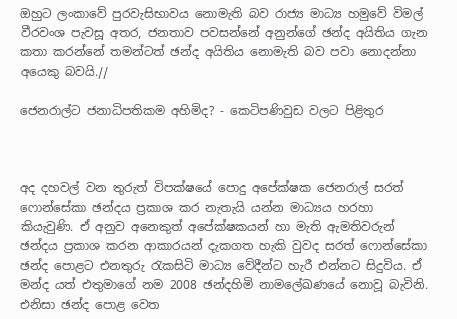ඔහුට ලංකාවේ පුරවැසිභාවය නොමැති බව රාජ්‍ය මාධ්‍ය හමුවේ විමල් වීරවංශ පැවසූ අතර, ජනතාව පවසන්නේ අනුන්ගේ ඡන්ද අයිතිය ගැන කතා කරන්නේ තමන්ටත් ඡන්ද අයිතිය නොමැති බව පවා නොදන්නා අයෙකු බවයි.//

ජෙනරාල්ට ජනාධිපතිකම අහිමිද? - කෙටිපණිවුඩ වලට පිළිතුර



අද දහවල් වන තුරුත් විපක්ෂයේ පොදු අපේක්ෂක ජෙනරාල් සරත් ෆොන්සේකා ඡන්දය ප්‍රකාශ කර නැතැයි යන්න මාධ්‍යය හරහා කියැවුණි. ඒ අනුව අනෙකුත් අපේක්ෂකයන් හා මැති ඇමතිවරුන් ඡන්දය ප්‍රකාශ කරන ආකාරයන් දැකගත හැකි වුවද සරත් ෆොන්සේකා ඡන්ද පොළට එනතුරු රැකසිටි මාධ්‍ය වේදීන්ට හැරී එන්නට සිදුවිය. ඒ මන්ද යත් එතුමාගේ නම 2008 ඡන්දහිමි නාමලේඛණයේ නොවූ බැවිනි. එනිසා ඡන්ද පොළ වෙත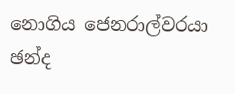නොගිය ජෙනරාල්වරයා ඡන්ද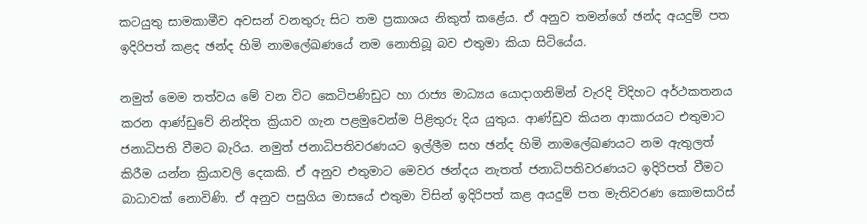කටයුතු සාමකාමීව අවසන් වනතුරු සිට තම ප්‍රකාශය නිකුත් කළේය. ඒ අනුව තමන්ගේ ඡන්ද අයදුම් පත ඉදිරිපත් කළද ඡන්ද හිමි නාමලේඛණයේ නම නොතිබූ බව එතුමා කියා සිටියේය.

නමුත් මෙම තත්වය මේ වන විට කෙටිපණිඩුට හා රාජ්‍ය මාධ්‍යය යොදාගනිමින් වැරදි විදිහට අර්ථකතනය කරන ආණ්ඩුවේ නින්දිත ක්‍රියාව ගැන පළමුවෙන්ම පිළිතුරු දිය යුතුය. ආණ්ඩුව කියන ආකාරයට එතුමාට ජනාධිපති වීමට බැරිය. නමුත් ජනාධිපතිවරණයට ඉල්ලීම සහ ඡන්ද හිමි නාමලේඛණයට නම ඇතුලත් කිරීම යන්න ක්‍රියාවලි දෙකකි. ඒ අනුව එතුමාට මෙවර ඡන්දය නැතත් ජනාධිපතිවරණයට ඉදිරිපත් වීමට බාධාවක් නොවිණි. ඒ අනුව පසුගිය මාසයේ එතුමා විසින් ඉදිරිපත් කළ අයදුම් පත මැතිවරණ කොමසාරිස්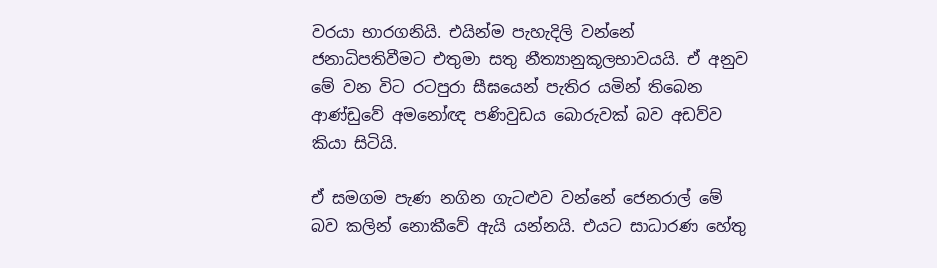වරයා භාරගනියි. එයින්ම පැහැදිලි වන්නේ ජනාධිපතිවීමට එතුමා සතු නීත්‍යානුකූලභාවයයි. ඒ අනුව මේ වන විට රටපුරා සීඝයෙන් පැතිර යමින් තිබෙන ආණ්ඩුවේ අමනෝඥ පණිවුඩය බොරුවක් බව අඩව්ව කියා සිටියි.

ඒ සමගම පැණ නගින ගැටළුව වන්නේ ජෙනරාල් මේ බව කලින් නොකීවේ ඇයි යන්නයි. එයට සාධාරණ හේතු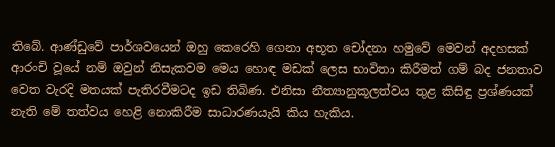තිබේ. ආණ්ඩුවේ පාර්ශවයෙන් ඔහු කෙරෙහි ගෙනා අභූත චෝදනා හමුවේ මෙවන් අදහසක් ආරංචි වූයේ නම් ඔවුන් නිසැකවම මෙය හොඳ මඩක් ලෙස භාවිතා කිරීමත් ගම් බද ජනතාව වෙත වැරදි මතයක් පැතිරවීමටද ඉඩ තිබිණ. එනිසා නීත්‍යානුකූලත්වය තුළ කිසිඳු ප්‍රශ්ණයක් නැති මේ තත්වය හෙළි නොකිරීම සාධාරණයැයි කිය හැකිය.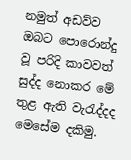නමුත් අඩව්ව ඔබට පොරොන්දු වූ පරිදි කාවවත් සුද්ද නොකර මේ තුළ ඇති වැරැද්දද මෙසේම දකිමු.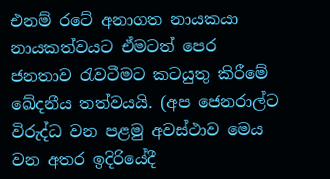එනම් රටේ අනාගත නායකයා නායකත්වයට ඒමටත් පෙර ජනතාව රැවටීමට කටයුතු කිරීමේ ඛේදනීය තත්වයයි. (අප ජෙනරාල්ට විරුද්ධ වන පළමු අවස්ථාව මෙය වන අතර ඉදිරියේදී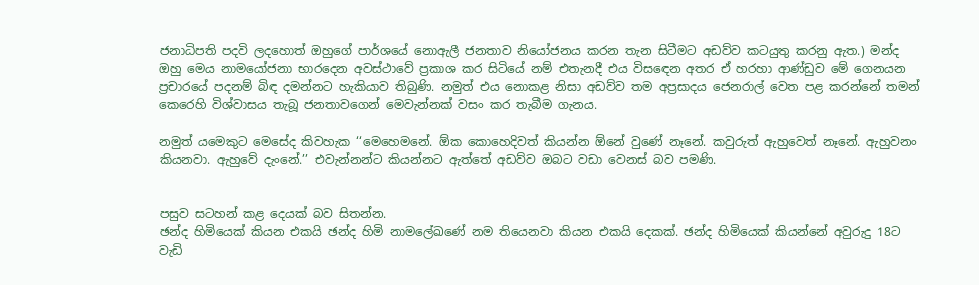ජනාධිපති පදවි ලදහොත් ඔහුගේ පාර්ශයේ නොඇලී ජනතාව නියෝජනය කරන තැන සිටීමට අඩව්ව කටයුතු කරනු ඇත.) මන්ද ඔහු මෙය නාමයෝජනා භාරදෙන අවස්ථාවේ ප්‍රකාශ කර සිටියේ නම් එතැනදී එය විසඳෙන අතර ඒ හරහා ආණ්ඩුව මේ ගෙනයන ප්‍රචාරයේ පදනම් බිඳ දමන්නට හැකියාව තිබුණි. නමුත් එය නොකළ නිසා අඩව්ව තම අප්‍රසාදය ජෙනරාල් වෙත පළ කරන්නේ තමන් කෙරෙහි විශ්වාසය තැබූ ජනතාවගෙන් මෙවැන්නක් වසං කර තැබීම ගැනය.

නමුත් යමෙකුට මෙසේද කිවහැක ‘‘මෙහෙමනේ. ඕක කොහෙදිවත් කියන්න ඕනේ වුණේ නෑනේ. කවුරුත් ඇහුවෙත් නෑනේ. ඇහුවනං කියනවා. ඇහුවේ දැංනේ.’’ එවැන්නන්ට කියන්නට ඇත්තේ අඩව්ව ඔබට වඩා වෙනස් බව පමණි.


පසුව සටහන් කළ දෙයක් බව සිතන්න.
ඡන්ද හිමියෙක් කියන එකයි ඡන්ද හිමි නාමලේඛණේ නම තියෙනවා කියන එකයි දෙකක්. ඡන්ද හිමියෙක් කියන්නේ අවුරුදු 18ට වැඩි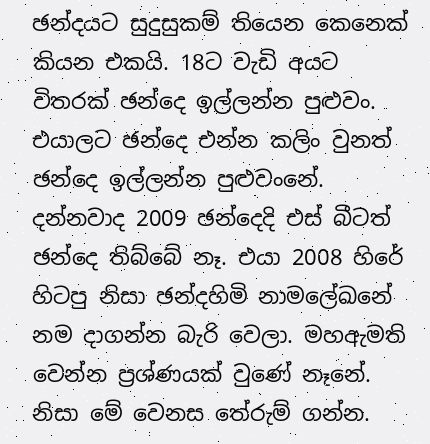ඡන්දයට සුදුසුකම් තියෙන කෙනෙක් කියන එකයි. 18ට වැඩි අයට විතරක් ඡන්දෙ ඉල්ලන්න පුළුවං. එයාලට ඡන්දෙ එන්න කලිං වුනත් ඡන්දෙ ඉල්ලන්න පුළුවංනේ. දන්නවාද 2009 ඡන්දෙදි එස් බීටත් ඡන්දෙ තිබ්බේ නෑ. එයා 2008 හිරේ හිටපු නිසා ඡන්දහිමි නාමලේඛනේ නම දාගන්න බැරි වෙලා. මහඇමති වෙන්න ප්‍රශ්ණයක් වුණේ නෑනේ. නිසා මේ වෙනස තේරුම් ගන්න.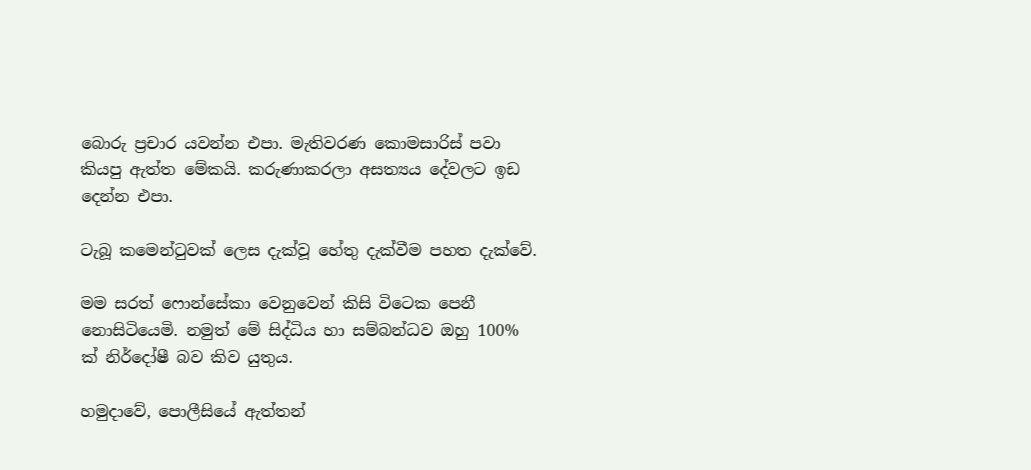බොරු ප්‍රචාර යවන්න එපා. මැතිවරණ කොමසාරිස් පවා කියපු ඇත්ත මේකයි. කරුණාකරලා අසත්‍යය දේවලට ඉඩ දෙන්න එපා.

ටැබූ කමෙන්ටුවක් ලෙස දැක්වූ හේතු දැක්වීම පහත දැක්වේ.

මම සරත් ෆොන්සේකා වෙනුවෙන් කිසි විටෙක පෙනී නොසිටියෙමි. නමුත් මේ සිද්ධිය හා සම්බන්ධව ඔහු 100% ක් නිර්දෝෂී බව කිව යුතුය.

හමුදාවේ, පොලීසියේ ඇත්තන්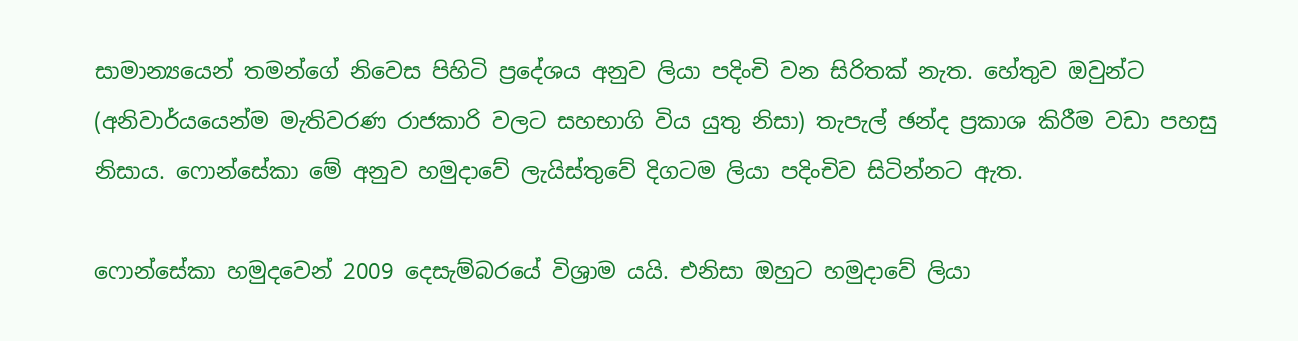සාමාන්‍යයෙන් තමන්ගේ නිවෙස පිහිටි ප්‍රදේශය අනුව ලියා පදිංචි වන සිරිතක් නැත. හේතුව ඔවුන්ට (අනිවාර්යයෙන්ම මැතිවරණ රාජකාරි වලට සහභාගි විය යුතු නිසා) තැපැල් ඡන්ද ප්‍රකාශ කිරීම වඩා පහසු නිසාය. ෆොන්සේකා මේ අනුව හමුදාවේ ලැයිස්තුවේ දිගටම ලියා පදිංචිව සිටින්නට ඇත.

ෆොන්සේකා හමුදවෙන් 2009 දෙසැම්බරයේ විශ්‍රාම යයි. එනිසා ඔහුට හමුදාවේ ලියා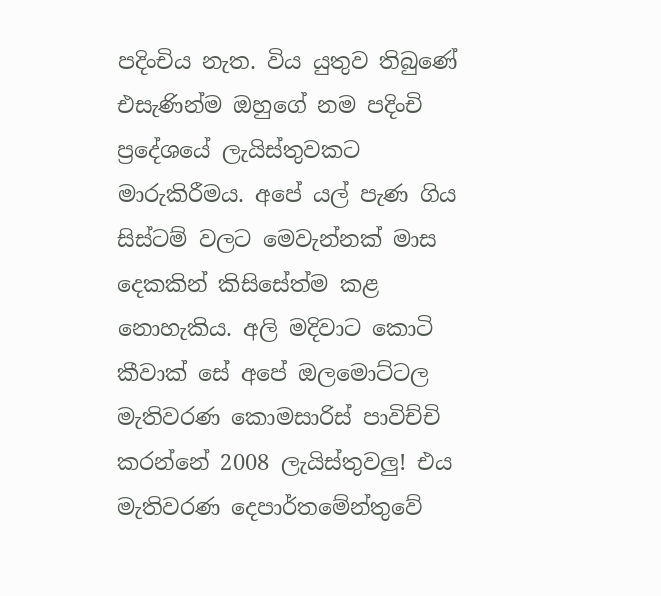පදිංචිය නැත. විය යුතුව තිබුණේ එසැණින්ම ඔහුගේ නම පදිංචි ප්‍රදේශයේ ලැයිස්තුවකට මාරුකිරීමය. අපේ යල් පැණ ගිය සිස්ටම් වලට මෙවැන්නක් මාස දෙකකින් කිසිසේත්ම කළ නොහැකිය. අලි මදිවාට කොටි කීවාක් සේ අපේ ඔලමොට්ටල මැතිවරණ කොමසාරිස් පාවිච්චි කරන්නේ 2008 ලැයිස්තුවලු! එය මැතිවරණ දෙපාර්තමේන්තුවේ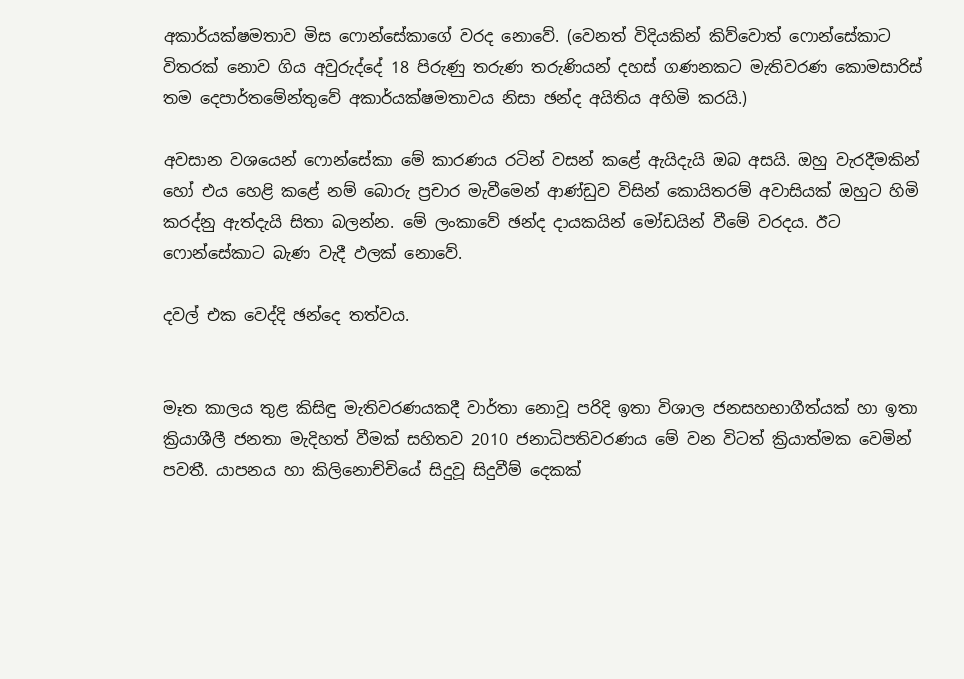අකාර්යක්ෂමතාව මිස ෆොන්සේකාගේ වරද නොවේ. (වෙනත් විදියකින් කිව්වොත් ෆොන්සේකාට විතරක් නොව ගිය අවුරුද්දේ 18 පිරුණු තරුණ තරුණියන් දහස් ගණනකට මැතිවරණ කොමසාරිස් තම දෙපාර්තමේන්තුවේ අකාර්යක්ෂමතාවය නිසා ඡන්ද අයිතිය අහිමි කරයි.)

අවසාන වශයෙන් ෆොන්සේකා මේ කාරණය රටින් වසන් කළේ ඇයිදැයි ඔබ අසයි. ඔහු වැරදීමකින් හෝ එය හෙළි කළේ නම් බොරු ප්‍රචාර මැවීමෙන් ආණ්ඩුව විසින් කොයිතරම් අවාසියක් ඔහුට හිමි කරද්නු ඇත්දැයි සිතා බලන්න. මේ ලංකාවේ ඡන්ද දායකයින් මෝඩයින් වීමේ වරදය. ඊට ෆොන්සේකාට බැණ වැදී ඵලක් නොවේ.

දවල් එක වෙද්දි ඡන්දෙ තත්වය.


මෑත කාලය තුළ කිසිඳු මැතිවරණයකදී වාර්තා නොවූ පරිදි ඉතා විශාල ජනසහභාගීත්යක් හා ඉතා ක්‍රියාශීලී ජනතා මැදිහත් වීමක් සහිතව 2010 ජනාධිපතිවරණය මේ වන විටත් ක්‍රියාත්මක වෙමින් පවතී. යාපනය හා කිලිනොච්චියේ සිදුවූ සිදුවීම් දෙකක්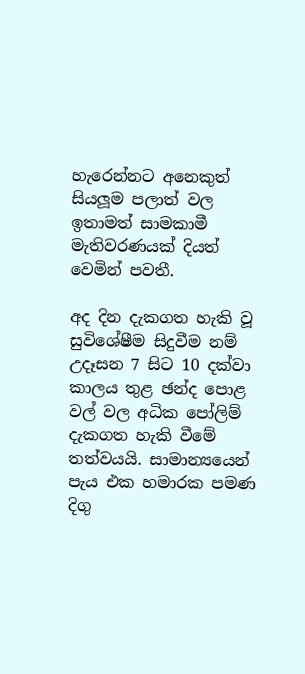හැරෙන්නට අනෙකුත් සියලූම පලාත් වල ඉතාමත් සාමකාමී මැතිවරණයක් දියත් වෙමින් පවතී.

අද දින දැකගත හැකි වූ සුවිශේෂීම සිදුවීම නම් උදෑසන 7 සිට 10 දක්වා කාලය තුළ ඡන්ද පොළ වල් වල අධික පෝලිම් දැකගත හැකි වීමේ තත්වයයි. සාමාන්‍යයෙන් පැය එක හමාරක පමණ දිගු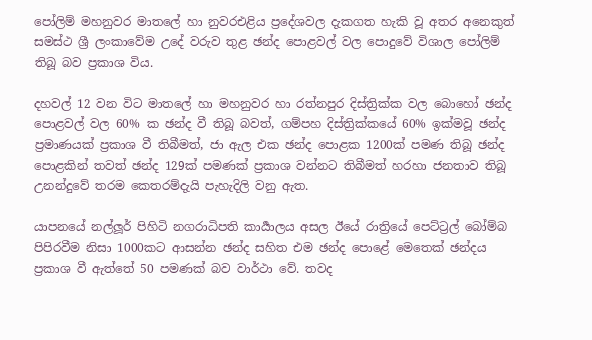පෝලිම් මහනුවර මාතලේ හා නුවරඑළිය ප්‍රදේශවල දැකගත හැකි වූ අතර අනෙකුත් සමස්ථ ශ්‍රී ලංකාවේම උදේ වරුව තුළ ඡන්ද පොළවල් වල පොදුවේ විශාල පෝලිම් තිබූ බව ප්‍රකාශ විය.

දහවල් 12 වන විට මාතලේ හා මහනුවර හා රත්නපුර දිස්ත්‍රික්ක වල බොහෝ ඡන්ද පොළවල් වල 60% ක ඡන්ද වී තිබූ බවත්, ගම්පහ දිස්ත්‍රික්කයේ 60% ඉක්මවූ ඡන්ද ප්‍රමාණයක් ප්‍රකාශ වී තිබීමත්, ජා ඇල එක ඡන්ද පොළක 1200ක් පමණ තිබූ ඡන්ද පොළකින් තවත් ඡන්ද 129ක් පමණක් ප්‍රකාශ වන්නට තිබීමත් හරහා ජනතාව තිබූ උනන්දුවේ තරම කෙතරම්දැයි පැහැදිලි වනු ඇත.

යාපනයේ නල්ලූර් පිහිටි නගරාධිපති කාර්‍යාලය අසල ඊයේ රාත්‍රියේ පෙට්ට්‍රල් බෝම්බ පිපිරවීම නිසා 1000කට ආසන්න ඡන්ද සහිත එම ඡන්ද පොළේ මෙතෙක් ඡන්දය ප්‍රකාශ වී ඇත්තේ 50 පමණක් බව වාර්ථා වේ. තවද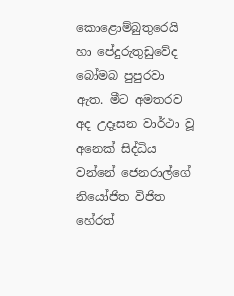කොළොම්බුතුරෙයි හා පේදුරුතුඩුවේද බෝමබ පුපුරවා ඇත. මීට අමතරව අද උදෑසන වාර්ථා වූ අනෙක් සිද්ධිය වන්නේ ජෙනරාල්ගේ නියෝජිත විජිත හේරත්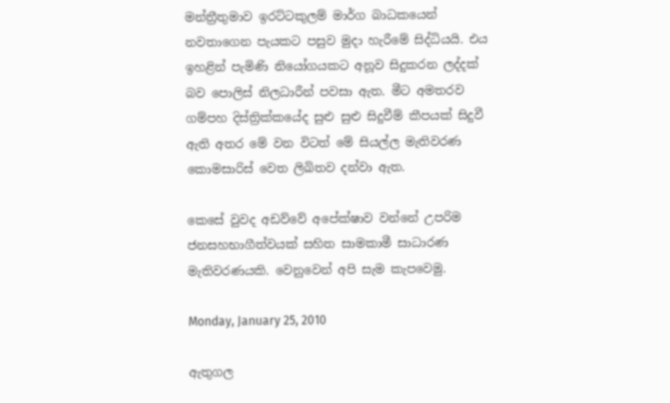මන්ත්‍රීතුමාව ඉරට්ටකුලම් මාර්ග බාධකයෙන් නවතාගෙන පැයකට පසුව මුදා හැරීමේ සිද්ධියයි. එය ඉහළින් පැමිණි නියෝගයකට අනූව සිදුකරන ලද්දක් බව පොලිස් නිලධාරීන් පවසා ඇත. මීට අමතරව ගම්පහ දිස්ත්‍රික්කයේද සුළු සුළු සිදුවීම් කීපයක් සිදුවී ඇති අතර මේ වන විටත් මේ සියල්ල මැතිවරණ කොමසාරිස් වෙත ලිඛිතව දන්වා ඇත.

කෙසේ වුවද අඩව්වේ අපේක්ෂාව වන්නේ උපරිම ජනසහභාගීත්වයක් සහිත සාමකාමී සාධාරණ මැතිවරණයකි. වෙනුවෙන් අපි සැම කැපවෙමු.

Monday, January 25, 2010

ඇතුගල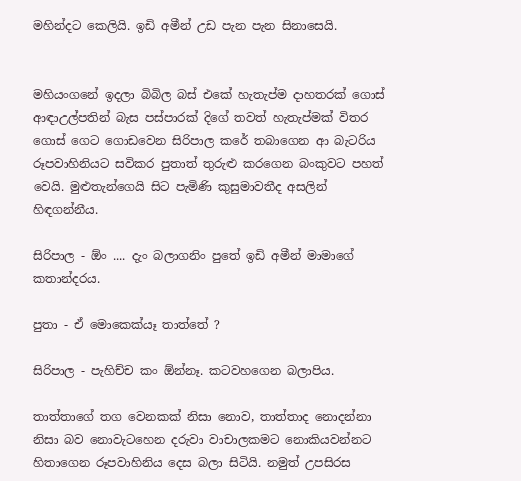මහින්දට කෙලියි. ඉඩි අමීන් උඩ පැන පැන සිනාසෙයි.


මහියංගනේ ඉදලා බිබිල බස් එකේ හැතැප්ම දාහතරක් ගොස් ආඳාඋල්පතින් බැස පස්පාරක් දිගේ තවත් හැතැප්මක් විතර ගොස් ගෙට ගොඩවෙන සිරිපාල කරේ තබාගෙන ආ බැටරිය රූපවාහිනියට සවිකර පුතාත් තුරුළු කරගෙන බංකුවට පහත් වෙයි. මුළුතැන්ගෙයි සිට පැමිණි කුසුමාවතීද අසලින් හිඳගන්නීය.

සිරිපාල - ඕං .... දැං බලාගනිං පුතේ ඉඩි අමීන් මාමාගේ කතාන්දරය.

පුතා - ඒ මොකෙක්යෑ තාත්තේ ?

සිරිපාල - පැහිච්ච කං ඕන්නෑ. කටවහගෙන බලාපිය.

තාත්තාගේ තග වෙනකක් නිසා නොව, තාත්තාද නොදන්නා නිසා බව නොවැටහෙන දරුවා වාචාලකමට නොකියවන්නට හිතාගෙන රූපවාහිනිය දෙස බලා සිටියි. නමුත් උපසිරස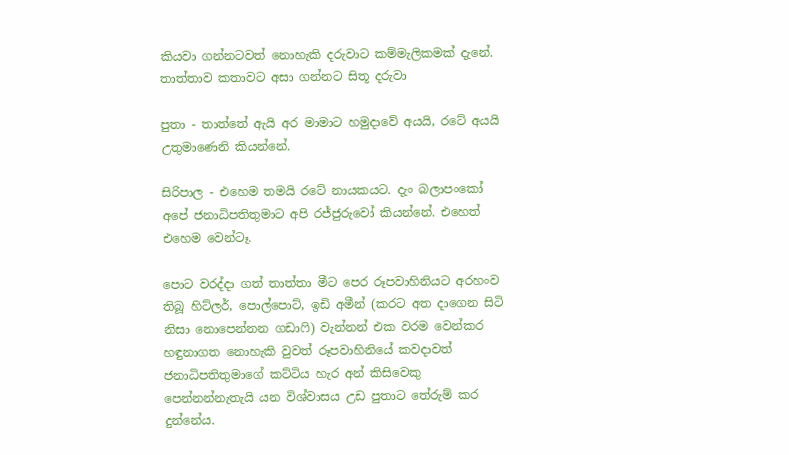කියවා ගන්නටවත් නොහැකි දරුවාට කම්මැලිකමක් දැනේ. තාත්තාව කතාවට අසා ගන්නට සිතූ දරුවා

පුතා - තාත්තේ ඇයි අර මාමාට හමුදාවේ අයයි, රටේ අයයි උතුමාණෙනි කියන්නේ.

සිරිපාල - එහෙම තමයි රටේ නායකයට. දැං බලාපංකෝ අපේ ජනාධිපතිතුමාට අපි රජ්ජුරුවෝ කියන්නේ. එහෙත් එහෙම වෙන්ටෑ.

පොට වරද්දා ගත් තාත්තා මීට පෙර රූපවාහිනියට අරහංව තිබූ හිට්ලර්, පොල්පොට්, ඉඩි අමීන් (කරට අත දාගෙන සිටි නිසා නොපෙන්නන ගඩාෆි) වැන්නන් එක වරම වෙන්කර හඳුනාගත නොහැකි වුවත් රූපවාහිනියේ කවදාවත් ජනාධිපතිතුමාගේ කට්ටිය හැර අන් කිසිවෙකු පෙන්නන්නැතැයි යන විශ්වාසය උඩ පුතාට තේරුම් කර දුන්නේය.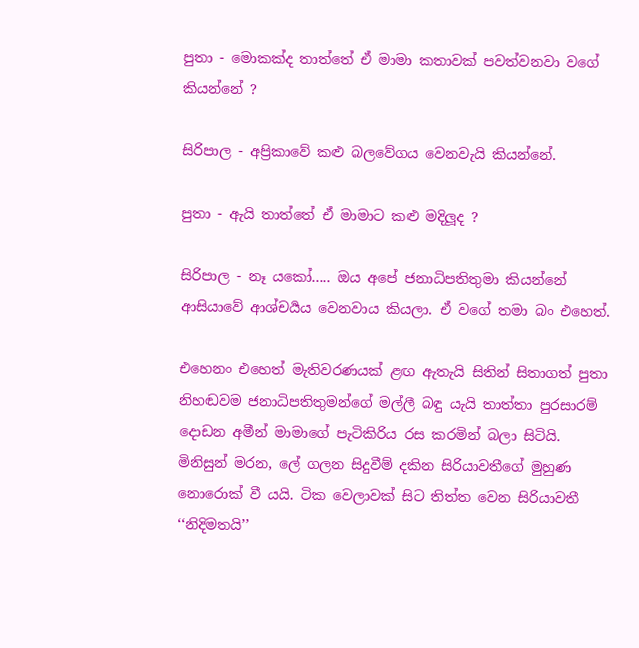පුතා - මොකක්ද තාත්තේ ඒ මාමා කතාවක් පවත්වනවා වගේ කියන්නේ ?

සිරිපාල - අප්‍රිකාවේ කළු බලවේගය වෙනවැයි කියන්නේ.

පුතා - ඇයි තාත්තේ ඒ මාමාට කළු මදිලූද ?

සිරිපාල - නෑ යකෝ..... ඔය අපේ ජනාධිපතිතුමා කියන්නේ ආසියාවේ ආශ්චර්‍යය වෙනවාය කියලා. ඒ වගේ තමා බං එහෙත්.

එහෙනං එහෙත් මැතිවරණයක් ළඟ ඇතැයි සිතින් සිතාගත් පුතා නිහඬවම ජනාධිපතිතුමන්ගේ මල්ලී බඳු යැයි තාත්තා පුරසාරම් දොඩන අමීන් මාමාගේ පැටිකිරිය රස කරමින් බලා සිටියි. මිනිසුන් මරන, ලේ ගලන සිදුවීම් දකින සිරියාවතීගේ මුහුණ නොරොක් වී යයි. ටික වෙලාවක් සිට තිත්ත වෙන සිරියාවතී ‘‘නිදිමතයි’’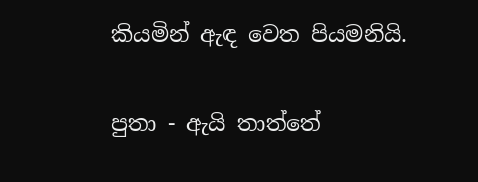කියමින් ඇඳ වෙත පියමනියි.

පුතා - ඇයි තාත්තේ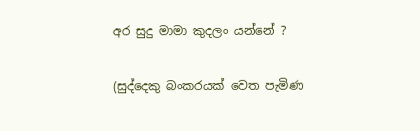අර සුදු මාමා කුදලං යන්නේ ?

(සුද්දෙකු බංකරයක් වෙත පැමිණ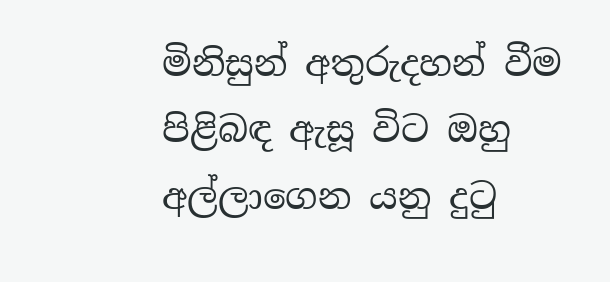මිනිසුන් අතුරුදහන් වීම පිළිබඳ ඇසූ විට ඔහු අල්ලාගෙන යනු දුටු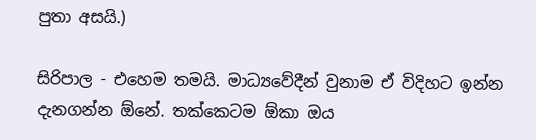පුතා අසයි.)

සිරිපාල - එහෙම තමයි. මාධ්‍යවේදීන් වුනාම ඒ විදිහට ඉන්න දැනගන්න ඕනේ. තක්කෙටම ඕකා ඔය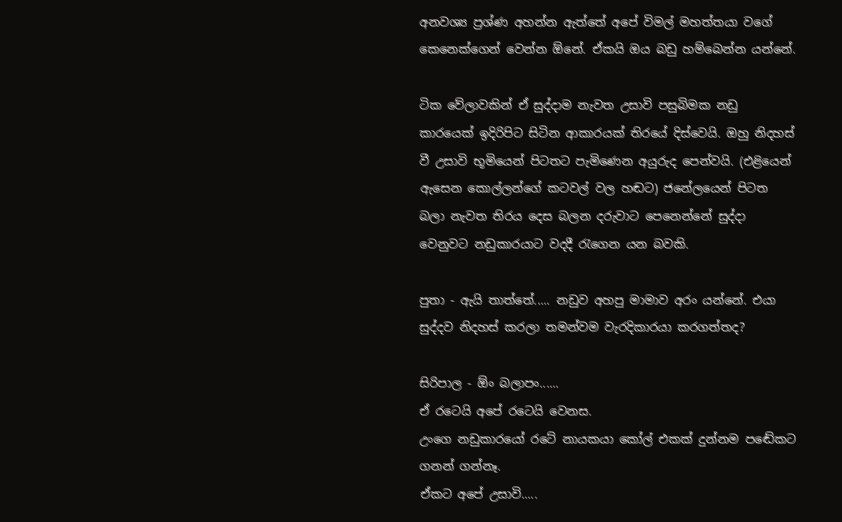අනවශ්‍ය ප්‍රශ්ණ අහන්න ඇත්තේ අපේ විමල් මහත්තයා වගේ කෙනෙක්ගෙන් වෙන්න ඕනේ. ඒකයි ඔය බඩු හම්බෙන්න යන්නේ.

ටික වේලාවකින් ඒ සුද්දාම නැවත උසාවි පසුබිමක නඩු කාරයෙක් ඉදිරිපිට සිටින ආකාරයක් තිරයේ දිස්වෙයි. ඔහු නිදහස් වී උසාවි භූමියෙන් පිටතට පැමිණෙන අයුරුද පෙන්වයි. (එළියෙන් ඇසෙන කොල්ලන්ගේ කටවල් වල හඬට) ජනේලයෙන් පිටත බලා නැවත තිරය දෙස බලන දරුවාට පෙනෙන්නේ සුද්දා වෙනුවට නඩුකාරයාට වදදී රැගෙන යන බවකි.

පුතා - ඇයි තාත්තේ..... නඩුව අහපු මාමාව අරං යන්නේ. එයා සුද්දව නිදහස් කරලා තමන්වම වැරදිකාරයා කරගත්තද?

සිරිපාල - ඕං බලාපං......
ඒ රටෙයි අපේ රටෙයි වෙනස.
උංගෙ නඩුකාරයෝ රටේ නායකයා කෝල් එකක් දුන්නම පඬේකට ගනන් ගන්නෑ.
ඒකට අපේ උසාවි.....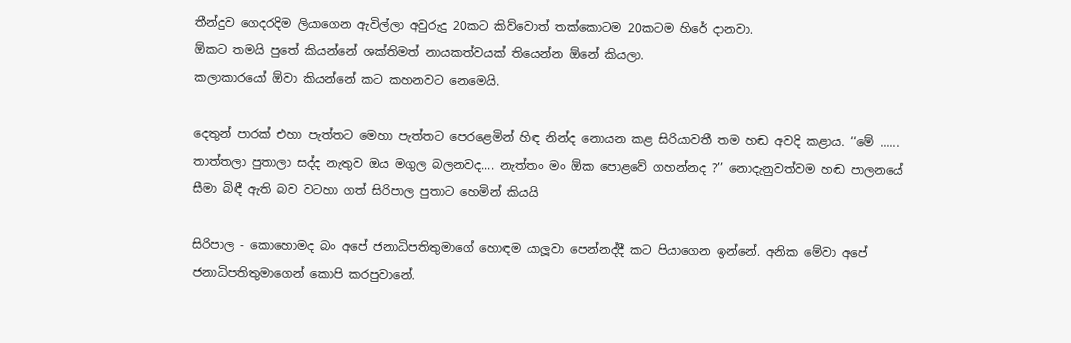තීන්දුව ගෙදරදිම ලියාගෙන ඇවිල්ලා අවුරුදු 20කට කිව්වොත් තක්කොටම 20කටම හිරේ දානවා.
ඕකට තමයි පුතේ කියන්නේ ශක්තිමත් නායකත්වයක් තියෙන්න ඕනේ කියලා.
කලාකාරයෝ ඕවා කියන්නේ කට කහනවට නෙමෙයි.

දෙතුන් පාරක් එහා පැත්තට මෙහා පැත්තට පෙරළෙමින් හිඳ නින්ද නොයන කළ සිරියාවතී තම හඬ අවදි කළාය. ‘‘මේ ...... තාත්තලා පුතාලා සද්ද නැතුව ඔය මගුල බලනවද.... නැත්තං මං ඕක පොළවේ ගහන්නද ?’’ නොදැනුවත්වම හඬ පාලනයේ සීමා බිඳී ඇති බව වටහා ගත් සිරිපාල පුතාට හෙමින් කියයි

සිරිපාල - කොහොමද බං අපේ ජනාධිපතිතුමාගේ හොඳම යාලූවා පෙන්නද්දී කට පියාගෙන ඉන්නේ. අනික මේවා අපේ ජනාධිපතිතුමාගෙන් කොපි කරපුවානේ.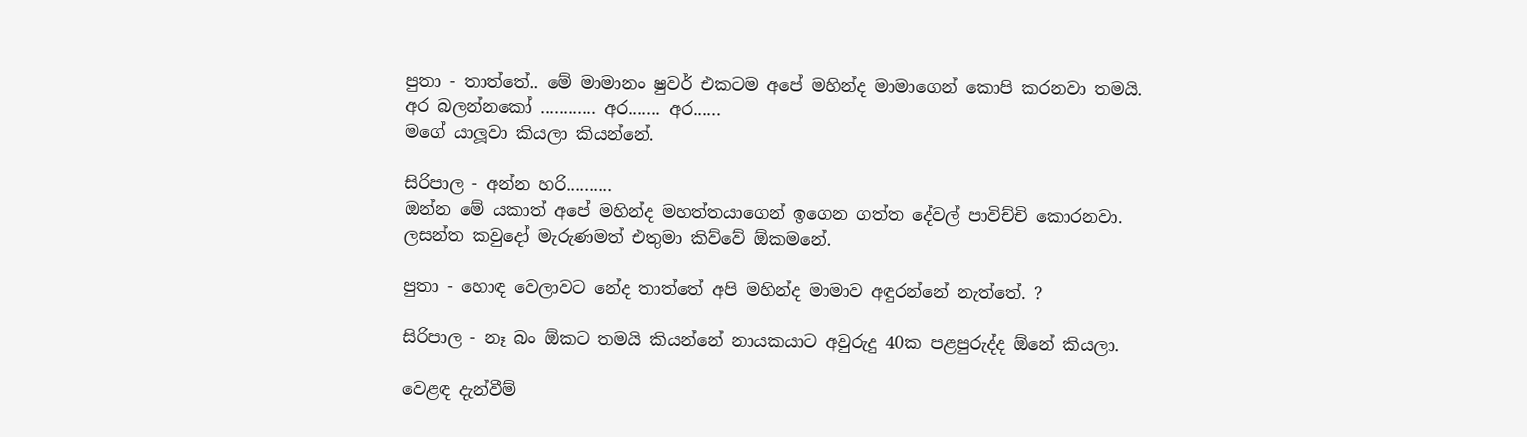පුතා - තාත්තේ.. මේ මාමානං ෂුවර් එකටම අපේ මහින්ද මාමාගෙන් කොපි කරනවා තමයි.
අර බලන්නකෝ ............ අර....... අර......
මගේ යාලූවා කියලා කියන්නේ.

සිරිපාල - අන්න හරි..........
ඔන්න මේ යකාත් අපේ මහින්ද මහත්තයාගෙන් ඉගෙන ගත්ත දේවල් පාවිච්චි කොරනවා.
ලසන්ත කවුදෝ මැරුණමත් එතුමා කිව්වේ ඕකමනේ.

පුතා - හොඳ වෙලාවට නේද තාත්තේ අපි මහින්ද මාමාව අඳුරන්නේ නැත්තේ. ?

සිරිපාල - නෑ බං ඕකට තමයි කියන්නේ නායකයාට අවුරුදු 40ක පළපුරුද්ද ඕනේ කියලා.

වෙළඳ දැන්වීම්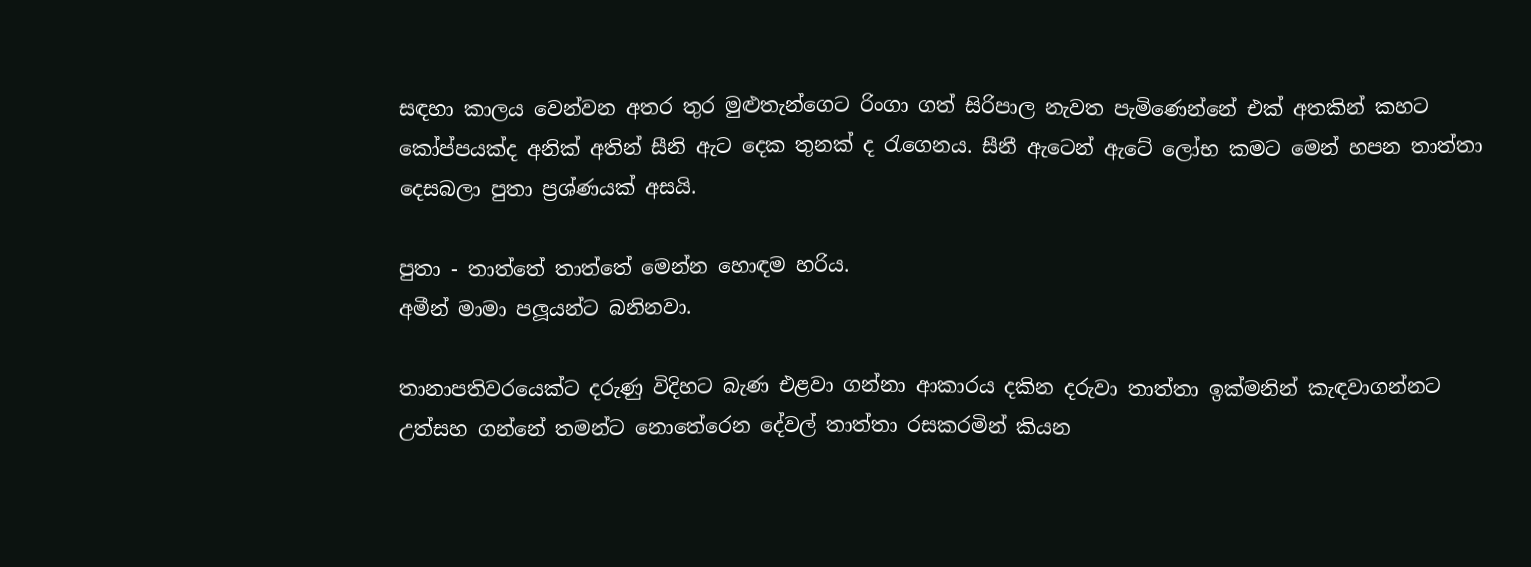සඳහා කාලය වෙන්වන අතර තුර මුළුතැන්ගෙට රිංගා ගත් සිරිපාල නැවත පැමිණෙන්නේ එක් අතකින් කහට කෝප්පයක්ද අනික් අතින් සීනි ඇට දෙක තුනක් ද රැගෙනය. සීනී ඇටෙන් ඇටේ ලෝභ කමට මෙන් හපන තාත්තා දෙසබලා පුතා ප්‍රශ්ණයක් අසයි.

පුතා - තාත්තේ තාත්තේ මෙන්න හොඳම හරිය.
අමීන් මාමා පලූයන්ට බනිනවා.

තානාපතිවරයෙක්ට දරුණු විදිහට බැණ එළවා ගන්නා ආකාරය දකින දරුවා තාත්තා ඉක්මනින් කැඳවාගන්නට උත්සහ ගන්නේ තමන්ට නොතේරෙන දේවල් තාත්තා රසකරමින් කියන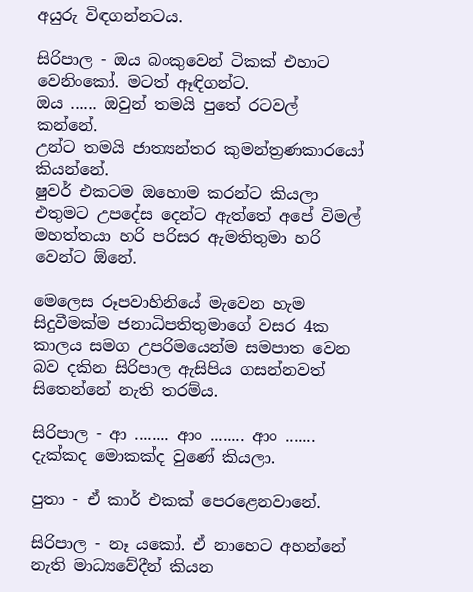අයුරු විඳගන්නටය.

සිරිපාල - ඔය බංකුවෙන් ටිකක් එහාට වෙනිංකෝ. මටත් ඈඳිගන්ට.
ඔය ...... ඔවුන් තමයි පුතේ රටවල් කන්නේ.
උන්ට තමයි ජාත්‍යන්තර කුමන්ත්‍රණකාරයෝ කියන්නේ.
ෂුවර් එකටම ඔහොම කරන්ට කියලා එතුමට උපදේස දෙන්ට ඇත්තේ අපේ විමල් මහත්තයා හරි පරිසර ඇමතිතුමා හරි වෙන්ට ඕනේ.

මෙලෙස රූපවාහිනියේ මැවෙන හැම සිදුවීමක්ම ජනාධිපතිතුමාගේ වසර 4ක කාලය සමග උපරිමයෙන්ම සමපාත වෙන බව දකින සිරිපාල ඇසිපිය ගසන්නවත් සිතෙන්නේ නැති තරම්ය.

සිරිපාල - ආ ........ ආං ........ ආං ....... දැක්කද මොකක්ද වුණේ කියලා.

පුතා - ඒ කාර් එකක් පෙරළෙනවානේ.

සිරිපාල - නෑ යකෝ. ඒ නාහෙට අහන්නේ නැති මාධ්‍යවේදීන් කියන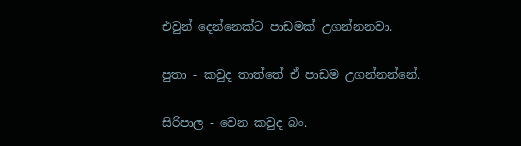එවුන් දෙන්නෙක්ට පාඩමක් උගන්නනවා.

පුතා - කවුද තාත්තේ ඒ පාඩම උගන්නන්නේ.

සිරිපාල - වෙන කවුද බං.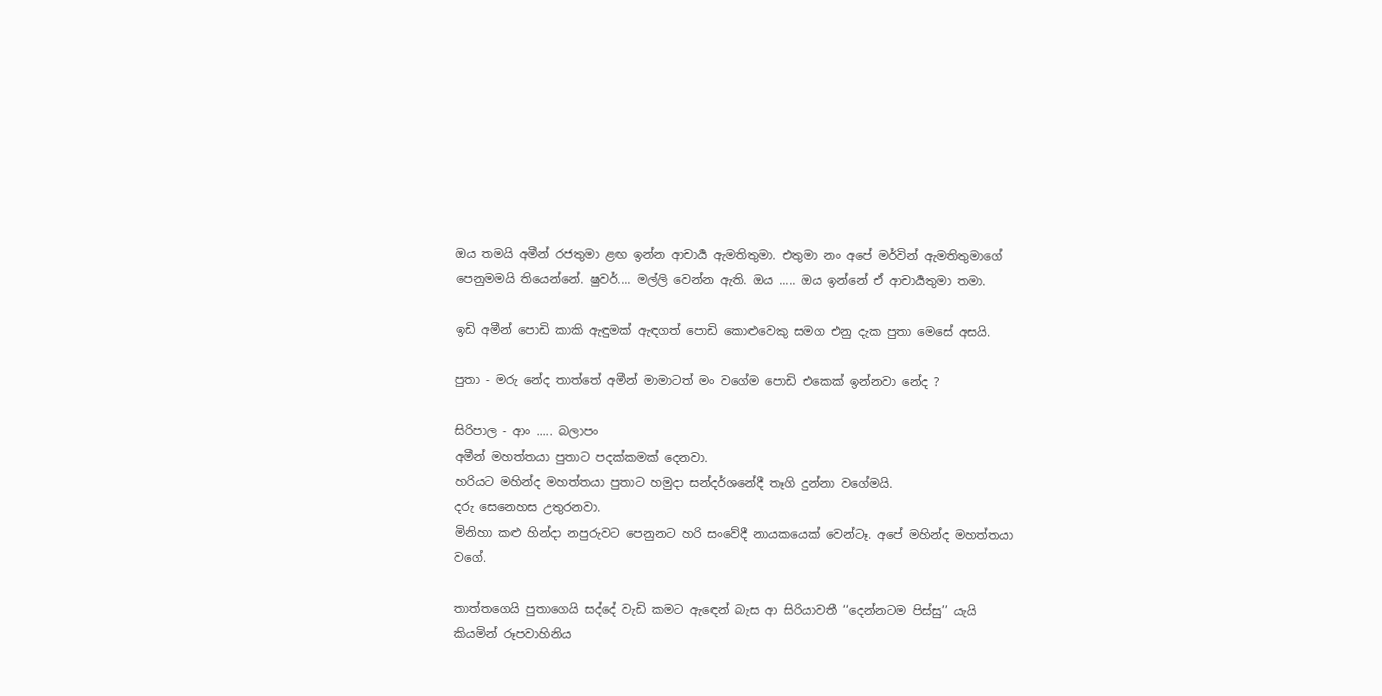ඔය තමයි අමීන් රජතුමා ළඟ ඉන්න ආචාර්‍ය ඇමතිතුමා. එතුමා නං අපේ මර්වින් ඇමතිතුමාගේ පෙනුමමයි තියෙන්නේ. ෂුවර්.... මල්ලි වෙන්න ඇති. ඔය ..... ඔය ඉන්නේ ඒ ආචාර්‍යතුමා තමා.

ඉඩි අමීන් පොඩි කාකි ඇඳුමක් ඇඳගත් පොඩි කොළුවෙකු සමග එනු දැක පුතා මෙසේ අසයි.

පුතා - මරු නේද තාත්තේ අමීන් මාමාටත් මං වගේම පොඩි එකෙක් ඉන්නවා නේද ?

සිරිපාල - ආං ..... බලාපං
අමීන් මහත්තයා පුතාට පදක්කමක් දෙනවා.
හරියට මහින්ද මහත්තයා පුතාට හමුදා සන්දර්ශනේදී තෑගි දුන්නා වගේමයි.
දරු සෙනෙහස උතුරනවා.
මිනිහා කළු හින්දා නපුරුවට පෙනුනට හරි සංවේදී නායකයෙක් වෙන්ටෑ. අපේ මහින්ද මහත්තයා වගේ.

තාත්තගෙයි පුතාගෙයි සද්දේ වැඩි කමට ඇඳෙන් බැස ආ සිරියාවතී ‘‘දෙන්නටම පිස්සු’’ යැයි කියමින් රූපවාහිනිය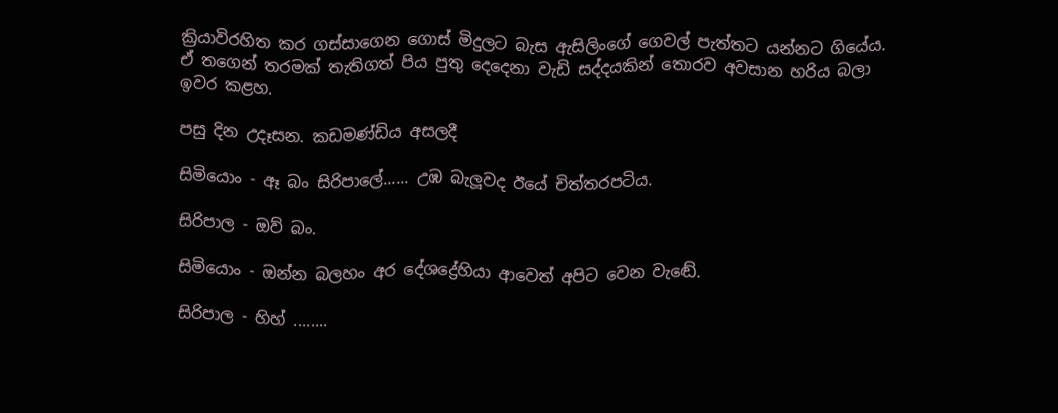ක්‍රියාවිරහිත කර ගස්සාගෙන ගොස් මිදුලට බැස ඇසිලිංගේ ගෙවල් පැත්තට යන්නට ගියේය. ඒ තගෙන් තරමක් තැතිගත් පිය පුතු දෙදෙනා වැඩි සද්දයකින් තොරව අවසාන හරිය බලා ඉවර කළහ.

පසු දින උදෑසන. කඩමණ්ඩිය අසලදී

සිමියොං - ඈ බං සිරිපාලේ...... උඹ බැලූවද ඊයේ චිත්තරපටිය.

සිරිපාල - ඔව් බං.

සිමියොං - ඔන්න බලහං අර දේශද්‍රේහියා ආවෙත් අපිට වෙන වැඬේ.

සිරිපාල - හිහ් ........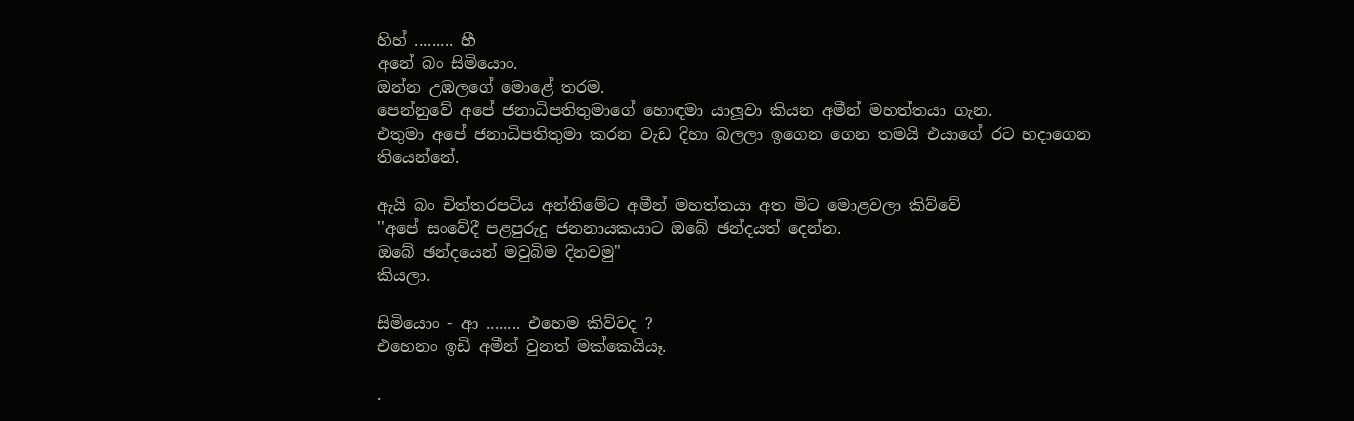හිහ් ......... හී
අනේ බං සිමියොං.
ඔන්න උඹලගේ මොළේ තරම.
පෙන්නුවේ අපේ ජනාධිපතිතුමාගේ හොඳමා යාලූවා කියන අමීන් මහත්තයා ගැන.
එතුමා අපේ ජනාධිපතිතුමා කරන වැඩ දිහා බලලා ඉගෙන ගෙන තමයි එයාගේ රට හදාගෙන තියෙන්නේ.

ඇයි බං චිත්තරපටිය අන්තිමේට අමීන් මහත්තයා අත මිට මොළවලා කිව්වේ
''අපේ සංවේදී පළපුරුදු ජනනායකයාට ඔබේ ඡන්දයත් දෙන්න.
ඔබේ ඡන්දයෙන් මවුබිම දිනවමු"
කියලා.

සිමියොං - ආ ........ එහෙම කිව්වද ?
එහෙනං ඉඩි අමීන් වුනත් මක්කෙයියෑ.

.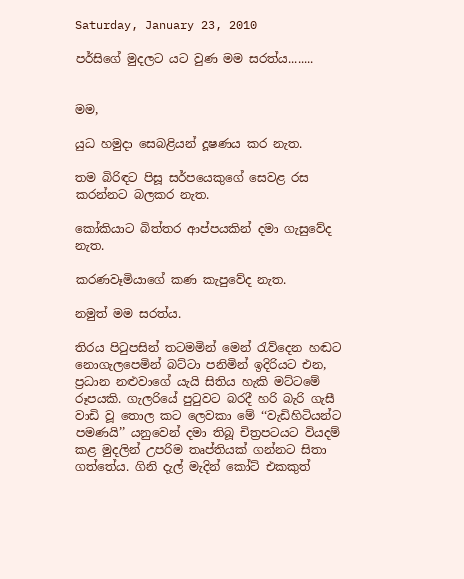Saturday, January 23, 2010

පර්සිගේ මුදලට යට වුණ මම සරත්ය........


මම,

යුධ හමුදා සෙබළියන් දූෂණය කර නැත.

තම බිරිඳට පිසූ සර්පයෙකුගේ සෙවළ රස කරන්නට බලකර නැත.

කෝකියාට බිත්තර ආප්පයකින් දමා ගැසුවේද නැත.

කරණවෑමියාගේ කණ කැපුවේද නැත.

නමුත් මම සරත්ය.

තිරය පිටුපසින් තටමමින් මෙන් රැව්දෙන හඬට නොගැලපෙමින් බට්ටා පනිමින් ඉදිරියට එන, ප්‍රධාන නළුවාගේ යැයි සිතිය හැකි මට්ටමේ රූපයකි. ගැලරියේ පුටුවට බරදී හරි බැරි ගැසී වාඩි වූ තොල කට ලෙවකා මේ ‘‘වැඩිහිටියන්ට පමණයි’’ යනුවෙන් දමා තිබූ චිත්‍රපටයට වියදම් කළ මුදලින් උපරිම තෘප්තියක් ගන්නට සිතා ගත්තේය. ගිනි දැල් මැදින් කෝට් එකකුත්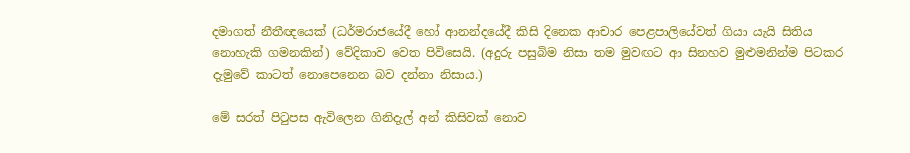දමාගත් නීතීඥයෙක් (ධර්මරාජයේදී හෝ ආනන්දයේදී කිසි දිනෙක ආචාර පෙළපාලියේවත් ගියා යැයි සිතිය නොහැකි ගමනකින්) වේදිකාව වෙත පිවිසෙයි. (අදුරු පසුබිම නිසා තම මුවඟට ආ සිනහව මුළුමනින්ම පිටකර දැමුවේ කාටත් නොපෙනෙන බව දන්නා නිසාය.)

මේ සරත් පිටුපස ඇවිලෙන ගිනිදැල් අන් කිසිවක් නොව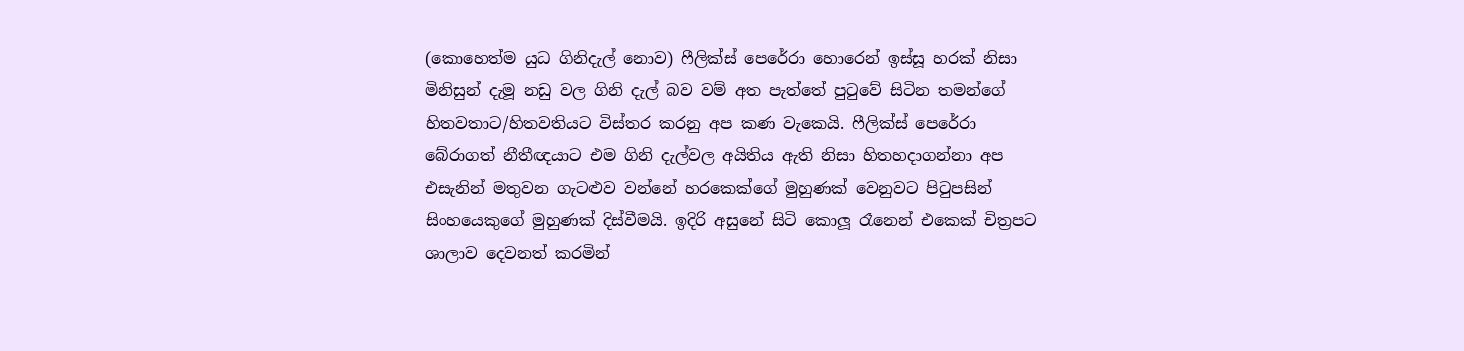(කොහෙත්ම යුධ ගිනිදැල් නොව) ෆීලික්ස් පෙරේරා හොරෙන් ඉස්සූ හරක් නිසා මිනිසුන් දැමූ නඩු වල ගිනි දැල් බව වම් අත පැත්තේ පුටුවේ සිටින තමන්ගේ හිතවතාට/හිතවතියට විස්තර කරනු අප කණ වැකෙයි. ෆීලික්ස් පෙරේරා බේරාගත් නීතීඥයාට එම ගිනි දැල්වල අයිතිය ඇති නිසා හිතහදාගන්නා අප එසැනින් මතුවන ගැටළුව වන්නේ හරකෙක්ගේ මුහුණක් වෙනුවට පිටුපසින් සිංහයෙකුගේ මුහුණක් දිස්වීමයි. ඉදිරි අසුනේ සිටි කොලූ රෑනෙන් එකෙක් චිත්‍රපට ශාලාව දෙවනත් කරමින්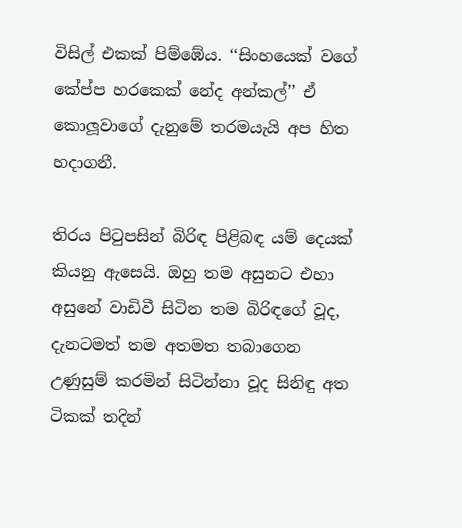විසිල් එකක් පිම්ඹේය. ‘‘සිංහයෙක් වගේ කේප්ප හරකෙක් නේද අන්කල්’’ ඒ කොලූවාගේ දැනුමේ තරමයැයි අප හිත හදාගනී.

තිරය පිටුපසින් බිරිඳ පිළිබඳ යම් දෙයක් කියනු ඇසෙයි. ඔහු තම අසුනට එහා අසුනේ වාඩිවී සිටින තම බිරිඳගේ වූද, දැනටමත් තම අතමත තබාගෙන උණුසුම් කරමින් සිටින්නා වූද සිනිඳු අත ටිකක් තදින්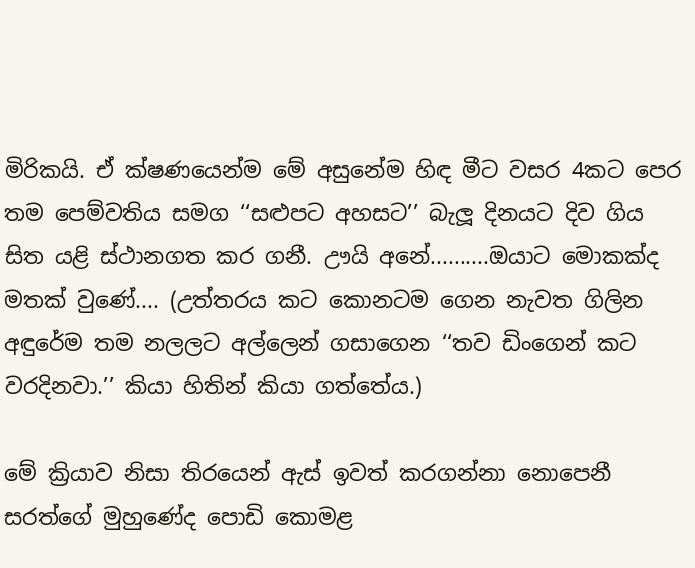මිරිකයි. ඒ ක්ෂණයෙන්ම මේ අසුනේම හිඳ මීට වසර 4කට පෙර තම පෙම්වතිය සමග ‘‘සළුපට අහසට’’ බැලූ දිනයට දිව ගිය සිත යළි ස්ථානගත කර ගනී. ඌයි අනේ..........ඔයාට මොකක්ද මතක් වුණේ.... (උත්තරය කට කොනටම ගෙන නැවත ගිලින අඳුරේම තම නලලට අල්ලෙන් ගසාගෙන ‘‘තව ඩිංගෙන් කට වරදිනවා.’’ කියා හිතින් කියා ගත්තේය.)

මේ ක්‍රියාව නිසා තිරයෙන් ඇස් ඉවත් කරගන්නා නොපෙනී සරත්ගේ මුහුණේද පොඩි කොමළ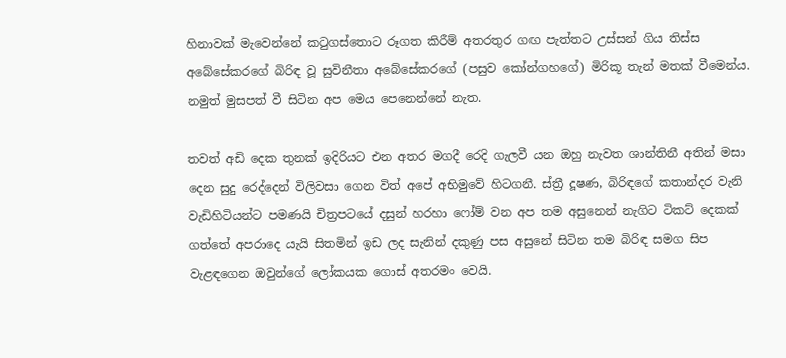හිනාවක් මැවෙන්නේ කටුගස්තොට රූගත කිරීම් අතරතුර ගඟ පැත්තට උස්සන් ගිය තිස්ස අබේසේකරගේ බිරිඳ වූ සුවිනීතා අබේසේකරගේ (පසුව කෝන්ගහගේ) මිරිකූ තැන් මතක් වීමෙන්ය. නමුත් මුසපත් වී සිටින අප මෙය පෙනෙන්නේ නැත.

තවත් අඩි දෙක තුනක් ඉදිරියට එන අතර මගදී රෙදි ගැලවී යන ඔහු නැවත ශාන්තිනී අතින් මසා දෙන සුදු රෙද්දෙන් විලිවසා ගෙන විත් අපේ අභිමුවේ හිටගනී. ස්ත්‍රී දූෂණ, බිරිඳගේ කතාන්දර වැනි වැඩිහිටියන්ට පමණයි චිත්‍රපටයේ දසුන් හරහා ෆෝම් වන අප තම අසුනෙන් නැගිට ටිකට් දෙකක් ගත්තේ අපරාදෙ යැයි සිතමින් ඉඩ ලද සැනින් දකුණු පස අසුනේ සිටින තම බිරිඳ සමග සිප වැළඳගෙන ඔවුන්ගේ ලෝකයක ගොස් අතරමං වෙයි.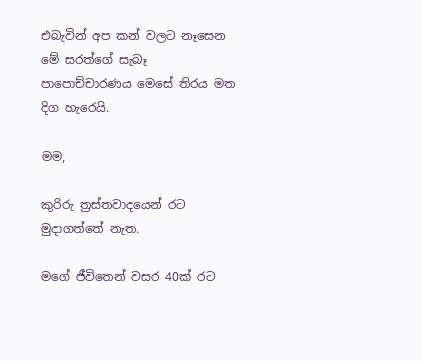එබැවින් අප කන් වලට නෑසෙන මේ සරත්ගේ සැබෑ පාපොච්චාරණය මෙසේ තිරය මත දිග හැරෙයි.

මම,

කුරිරු ත්‍රස්තවාදයෙන් රට මුදාගත්තේ නැත.

මගේ ජීවිතෙන් වසර 40ක් රට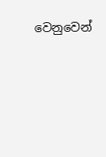වෙනුවෙන්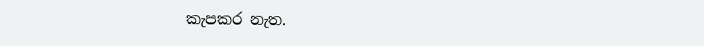කැපකර නැත.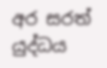අර සරත් යුද්ධය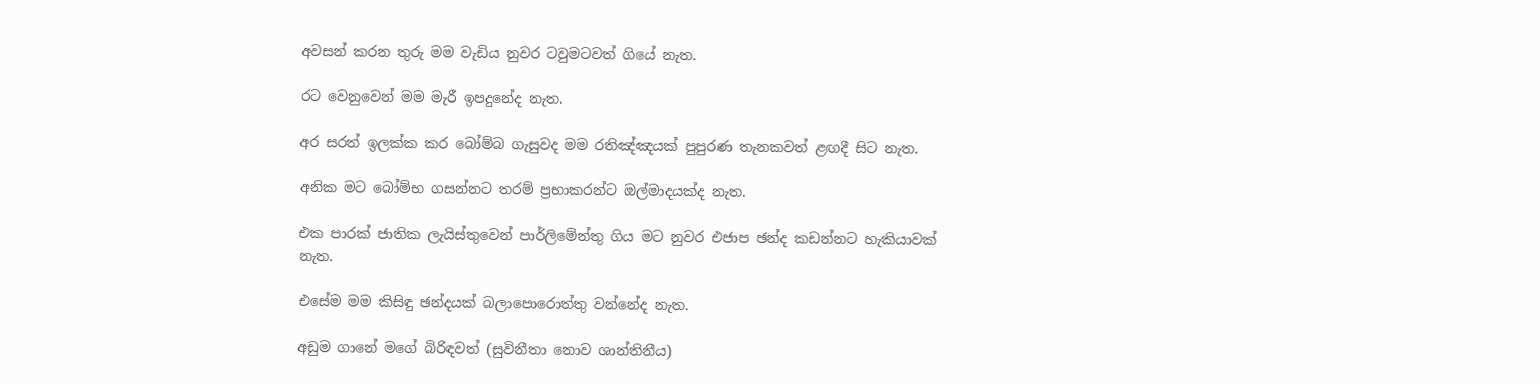අවසන් කරන තුරු මම වැඩිය නුවර ටවුමටවත් ගියේ නැත.

රට වෙනුවෙන් මම මැරී ඉපදුනේද නැත.

අර සරත් ඉලක්ක කර බෝම්බ ගැසුවද මම රතිඤ්ඤයක් පුපුරණ තැනකවත් ළඟදී සිට නැත.

අනික මට බෝම්භ ගසන්නට තරම් ප්‍රභාකරන්ට ඔල්මාදයක්ද නැත.

එක පාරක් ජාතික ලැයිස්තුවෙන් පාර්ලිමේන්තු ගිය මට නුවර එජාප ඡන්ද කඩන්නට හැකියාවක්
නැත.

එසේම මම කිසිඳු ඡන්දයක් බලාපොරොත්තු වන්නේද නැත.

අඩුම ගානේ මගේ බිරිඳවත් (සුවිනීතා නොව ශාන්තිනීය)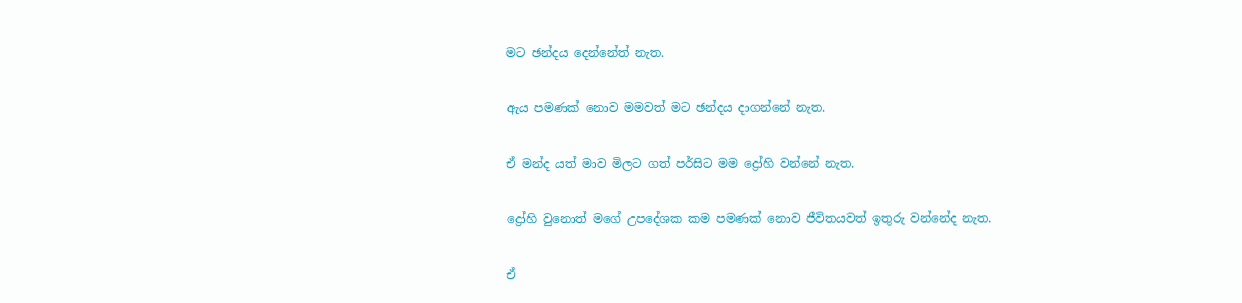මට ඡන්දය දෙන්නේත් නැත.

ඇය පමණක් නොව මමවත් මට ඡන්දය දාගන්නේ නැත.

ඒ මන්ද යත් මාව මිලට ගත් පර්සිට මම ද්‍රෝහි වන්නේ නැත.

ද්‍රෝහි වුනොත් මගේ උපදේශක කම පමණක් නොව ජීවිතයවත් ඉතුරු වන්නේද නැත.

ඒ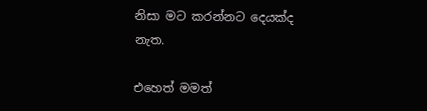නිසා මට කරන්නට දෙයක්ද නැත.

එහෙත් මමත්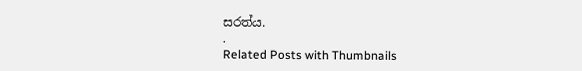සරත්ය.
.
Related Posts with Thumbnails